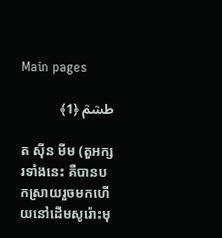Main pages

طسۤمۤ ﴿1﴾

ត ស៊ីន មីម (តួអក្សរទាំងនេះ គឺបានបកស្រាយរួចមកហើយនៅដើមសូរ៉ោះមុ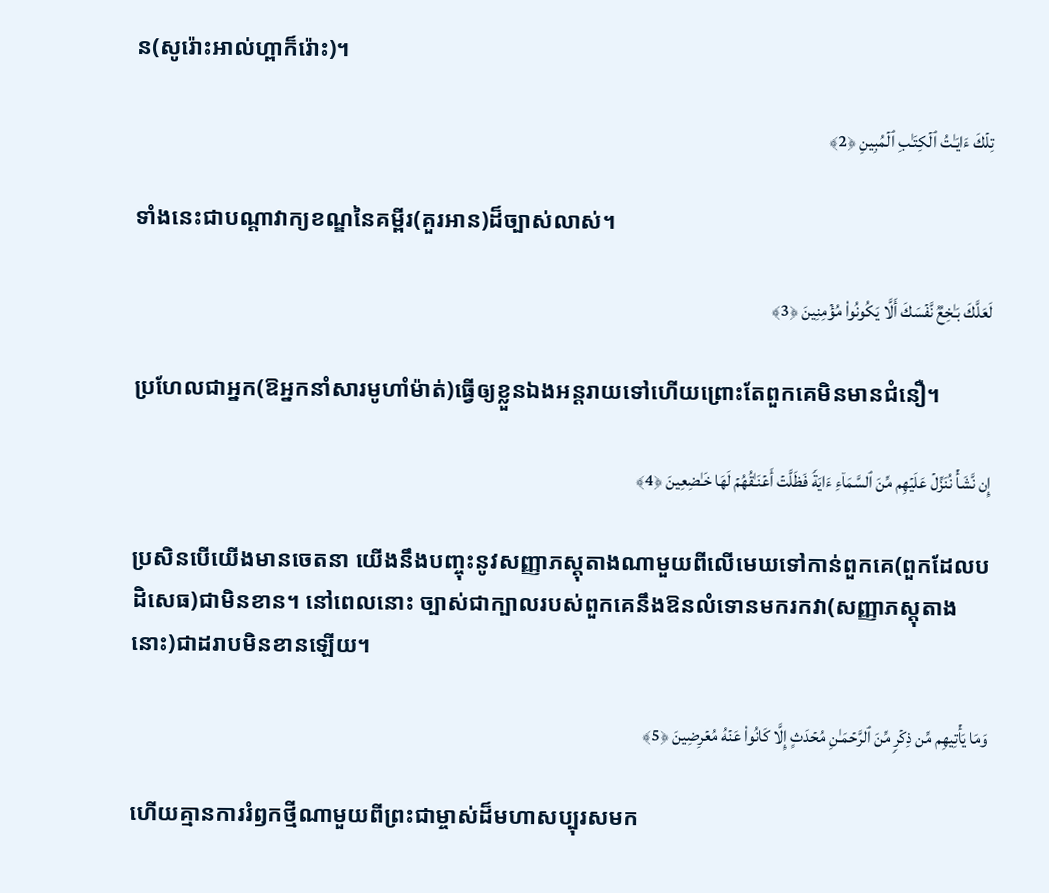ន(សូរ៉ោះអាល់ហ្ពាក៏រ៉ោះ)។

تِلۡكَ ءَایَـٰتُ ٱلۡكِتَـٰبِ ٱلۡمُبِینِ ﴿2﴾

ទាំងនេះជាបណ្តាវាក្យខណ្ឌនៃគម្ពីរ(គួរអាន)ដ៏ច្បាស់លាស់។

لَعَلَّكَ بَـٰخِعࣱ نَّفۡسَكَ أَلَّا یَكُونُوا۟ مُؤۡمِنِینَ ﴿3﴾

ប្រហែលជាអ្នក(ឱអ្នកនាំសារមូហាំម៉ាត់)ធ្វើឲ្យខ្លួនឯងអន្តរាយទៅហើយព្រោះតែពួកគេមិនមានជំនឿ។

إِن نَّشَأۡ نُنَزِّلۡ عَلَیۡهِم مِّنَ ٱلسَّمَاۤءِ ءَایَةࣰ فَظَلَّتۡ أَعۡنَـٰقُهُمۡ لَهَا خَـٰضِعِینَ ﴿4﴾

ប្រសិនបើយើងមានចេតនា យើងនឹងបញ្ចុះនូវសញ្ញាភស្តុតាងណាមួយពីលើមេឃទៅកាន់ពួកគេ(ពួកដែលបដិសេធ)ជាមិនខាន។ នៅពេលនោះ ច្បាស់ជាក្បាលរបស់ពួកគេនឹងឱនលំទោនមករកវា(សញ្ញាភស្តុតាងនោះ)ជាដរាបមិនខានឡើយ។

وَمَا یَأۡتِیهِم مِّن ذِكۡرࣲ مِّنَ ٱلرَّحۡمَـٰنِ مُحۡدَثٍ إِلَّا كَانُوا۟ عَنۡهُ مُعۡرِضِینَ ﴿5﴾

ហើយគ្មានការរំឭកថ្មីណាមួយពីព្រះជាម្ចាស់ដ៏មហាសប្បុរសមក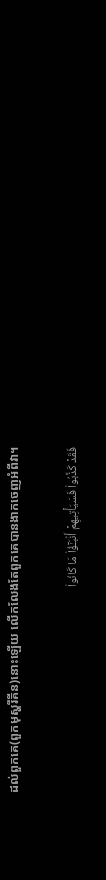ដល់ពួកគេ(ពួកមុស្ហរីគីន)នោះឡើយ លើកលែងតែពួកគេបានងាកចេញអំពីវា។

فَقَدۡ كَذَّبُوا۟ فَسَیَأۡتِیهِمۡ أَنۢبَـٰۤؤُا۟ مَا كَانُوا۟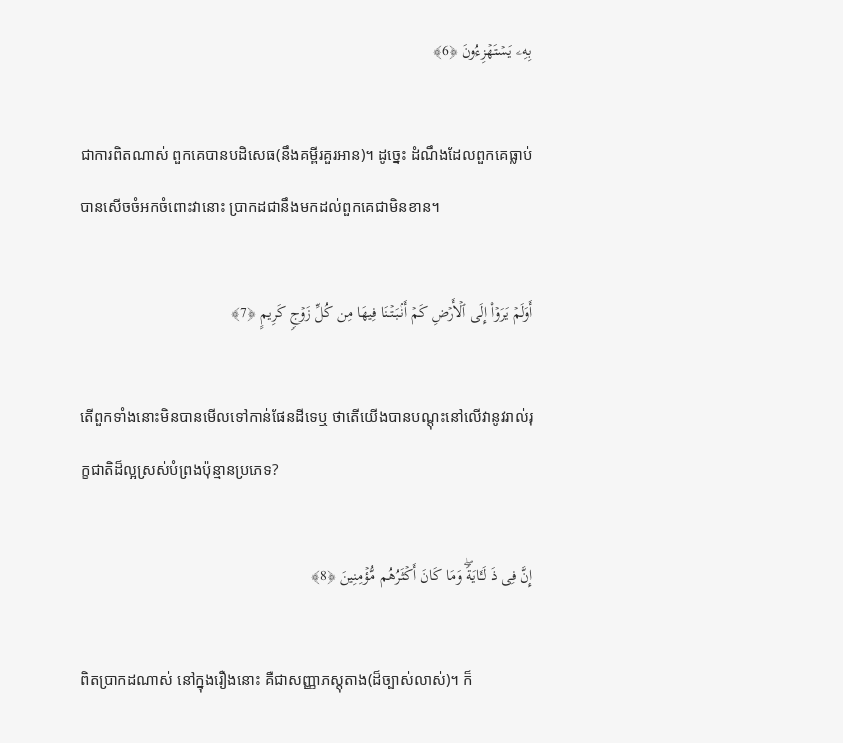بِهِۦ یَسۡتَهۡزِءُونَ ﴿6﴾

ជាការពិតណាស់ ពួកគេបានបដិសេធ(នឹងគម្ពីរគួរអាន)។ ដូច្នេះ ដំណឹងដែលពួកគេធ្លាប់បានសើចចំអកចំពោះវានោះ ប្រាកដជានឹងមកដល់ពួកគេជាមិនខាន។

أَوَلَمۡ یَرَوۡا۟ إِلَى ٱلۡأَرۡضِ كَمۡ أَنۢبَتۡنَا فِیهَا مِن كُلِّ زَوۡجࣲ كَرِیمٍ ﴿7﴾

តើពួកទាំងនោះមិនបានមើលទៅកាន់ផែនដីទេឬ ថាតើយើងបានបណ្តុះនៅលើវានូវរាល់រុក្ខជាតិដ៏ល្អស្រស់បំព្រងប៉ុន្មានប្រភេទ?

إِنَّ فِی ذَ لَـَٔایَةࣰۖ وَمَا كَانَ أَكۡثَرُهُم مُّؤۡمِنِینَ ﴿8﴾

ពិតប្រាកដណាស់ នៅក្នុងរឿងនោះ គឺជាសញ្ញាភស្តុតាង(ដ៏ច្បាស់លាស់)។ ក៏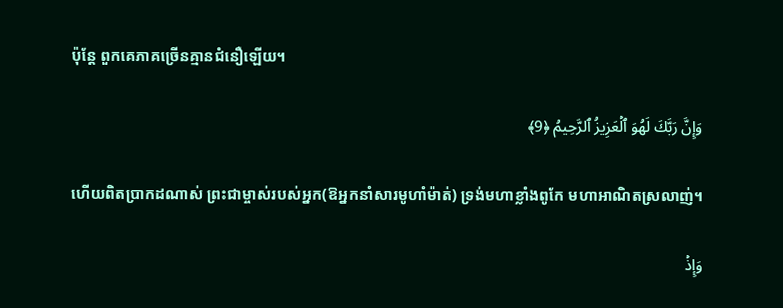ប៉ុន្តែ ពួកគេភាគច្រើនគ្មានជំនឿឡើយ។

وَإِنَّ رَبَّكَ لَهُوَ ٱلۡعَزِیزُ ٱلرَّحِیمُ ﴿9﴾

ហើយពិតប្រាកដណាស់ ព្រះជាម្ចាស់របស់អ្នក(ឱអ្នកនាំសារមូហាំម៉ាត់) ទ្រង់មហាខ្លាំងពូកែ មហាអាណិតស្រលាញ់។

وَإِذۡ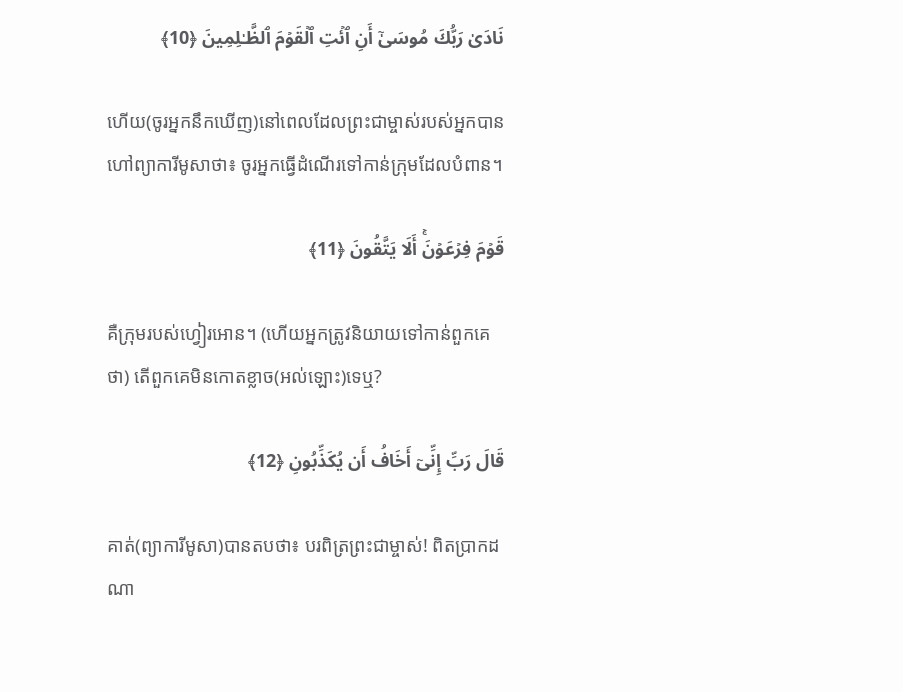نَادَىٰ رَبُّكَ مُوسَىٰۤ أَنِ ٱئۡتِ ٱلۡقَوۡمَ ٱلظَّـٰلِمِینَ ﴿10﴾

ហើយ(ចូរអ្នកនឹកឃើញ)នៅពេលដែលព្រះជាម្ចាស់របស់អ្នកបានហៅព្យាការីមូសាថា៖ ចូរអ្នកធ្វើដំណើរទៅកាន់ក្រុមដែលបំពាន។

قَوۡمَ فِرۡعَوۡنَۚ أَلَا یَتَّقُونَ ﴿11﴾

គឺក្រុមរបស់ហ្វៀរអោន។ (ហើយអ្នកត្រូវនិយាយទៅកាន់ពួកគេថា) តើពួកគេមិនកោតខ្លាច(អល់ឡោះ)ទេឬ?

قَالَ رَبِّ إِنِّیۤ أَخَافُ أَن یُكَذِّبُونِ ﴿12﴾

គាត់(ព្យាការីមូសា)បានតបថា៖ បរពិត្រព្រះជាម្ចាស់! ពិតប្រាកដណា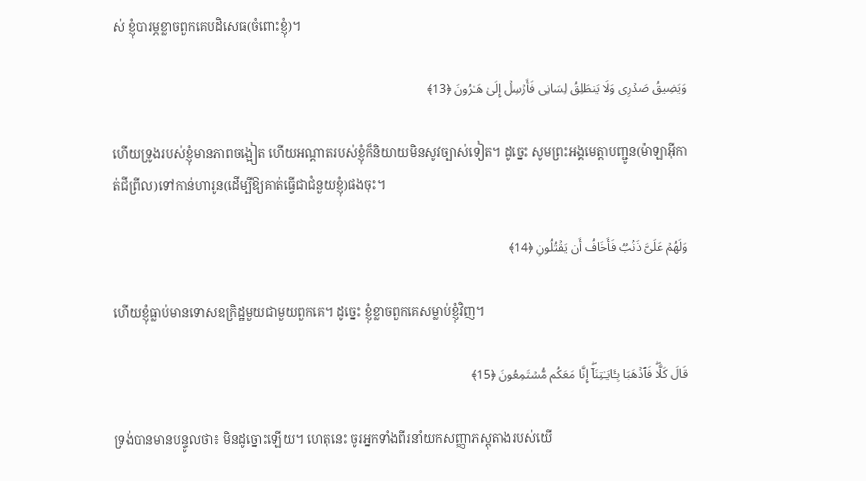ស់ ខ្ញុំបារម្ភខ្លាចពួកគេបដិសេធ(ចំពោះខ្ញុំ)។

وَیَضِیقُ صَدۡرِی وَلَا یَنطَلِقُ لِسَانِی فَأَرۡسِلۡ إِلَىٰ هَـٰرُونَ ﴿13﴾

ហើយទ្រូងរបស់ខ្ញុំមានភាពចង្អៀត ហើយអណ្តាតរបស់ខ្ញុំក៏និយាយមិនសូវច្បាស់ទៀត។ ដូច្នេះ សូមព្រះអង្គមេត្តាបញ្ជូន(ម៉ាឡាអ៊ីកាត់ជីព្រីល)ទៅកាន់ហារូន(ដើម្បីឱ្យគាត់ធ្វើជាជំនួយខ្ញុំ)ផងចុះ។

وَلَهُمۡ عَلَیَّ ذَنۢبࣱ فَأَخَافُ أَن یَقۡتُلُونِ ﴿14﴾

ហើយខ្ញុំធ្លាប់មានទោសឧក្រិដ្ឋមួយជាមួយពួកគេ។ ដូច្នេះ ខ្ញុំខ្លាចពួកគេសម្លាប់ខ្ញុំវិញ។

قَالَ كَلَّاۖ فَٱذۡهَبَا بِـَٔایَـٰتِنَاۤۖ إِنَّا مَعَكُم مُّسۡتَمِعُونَ ﴿15﴾

ទ្រង់បានមានបន្ទូលថា៖ មិនដូច្នោះឡើយ។ ហេតុនេះ ចូរអ្នកទាំងពីរនាំយកសញ្ញាភស្តុតាងរបស់យើ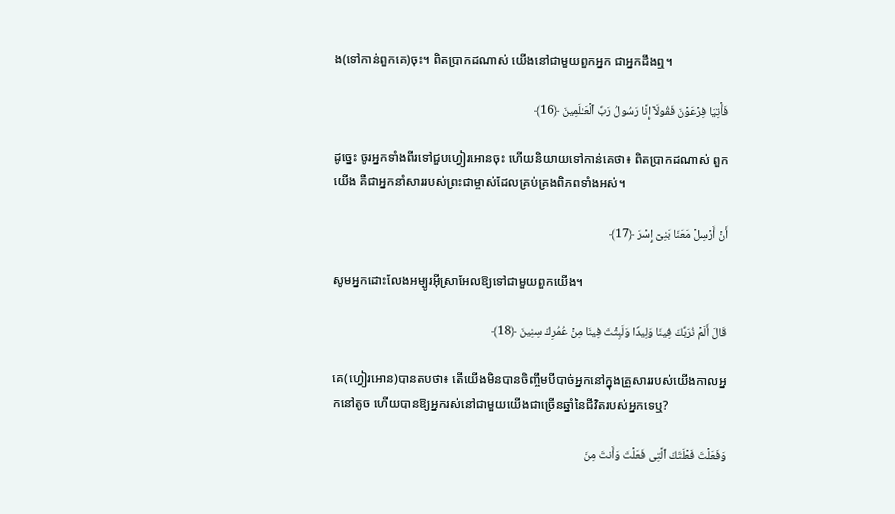ង(ទៅកាន់ពួកគេ)ចុះ។ ពិតប្រាកដណាស់ យើងនៅជាមួយពួកអ្នក ជាអ្នកដឹងឮ។

فَأۡتِیَا فِرۡعَوۡنَ فَقُولَاۤ إِنَّا رَسُولُ رَبِّ ٱلۡعَـٰلَمِینَ ﴿16﴾

ដូច្នេះ ចូរអ្នកទាំងពីរទៅជួបហ្វៀរអោនចុះ ហើយនិយាយទៅកាន់គេថា៖ ពិតប្រាកដណាស់ ពួកយើង គឺជាអ្នកនាំសាររបស់ព្រះជាម្ចាស់ដែលគ្រប់គ្រងពិភពទាំងអស់។

أَنۡ أَرۡسِلۡ مَعَنَا بَنِیۤ إِسۡرَ ﴿17﴾

សូមអ្នកដោះលែងអម្បូរអ៊ីស្រាអែលឱ្យទៅជាមួយពួកយើង។

قَالَ أَلَمۡ نُرَبِّكَ فِینَا وَلِیدࣰا وَلَبِثۡتَ فِینَا مِنۡ عُمُرِكَ سِنِینَ ﴿18﴾

គេ(ហ្វៀរអោន)បានតបថា៖ តើយើងមិនបានចិញ្ចឹមបីបាច់អ្នកនៅក្នុងគ្រួសាររបស់យើងកាលអ្នកនៅតូច ហើយបានឱ្យអ្នករស់នៅជាមួយយើងជាច្រើនឆ្នាំនៃជីវិតរបស់អ្នកទេឬ?

وَفَعَلۡتَ فَعۡلَتَكَ ٱلَّتِی فَعَلۡتَ وَأَنتَ مِنَ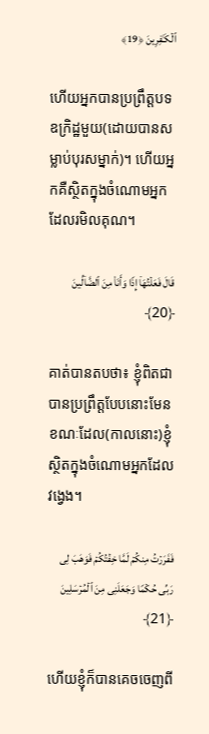ٱلۡكَـٰفِرِینَ ﴿19﴾

ហើយអ្នកបានប្រព្រឹត្តបទឧក្រិដ្ឋមួយ(ដោយបានសម្លាប់បុរសម្នាក់)។ ហើយអ្នកគឺស្ថិតក្នុងចំណោមអ្នកដែលរមិលគុណ។

قَالَ فَعَلۡتُهَاۤ إِذࣰا وَأَنَا۠ مِنَ ٱلضَّاۤلِّینَ ﴿20﴾

គាត់បានតបថា៖ ខ្ញុំពិតជាបានប្រព្រឹត្តបែបនោះមែនខណៈដែល(កាលនោះ)ខ្ញុំស្ថិតក្នុងចំណោមអ្នកដែលវង្វេង។

فَفَرَرۡتُ مِنكُمۡ لَمَّا خِفۡتُكُمۡ فَوَهَبَ لِی رَبِّی حُكۡمࣰا وَجَعَلَنِی مِنَ ٱلۡمُرۡسَلِینَ ﴿21﴾

ហើយខ្ញុំក៏បានគេចចេញពី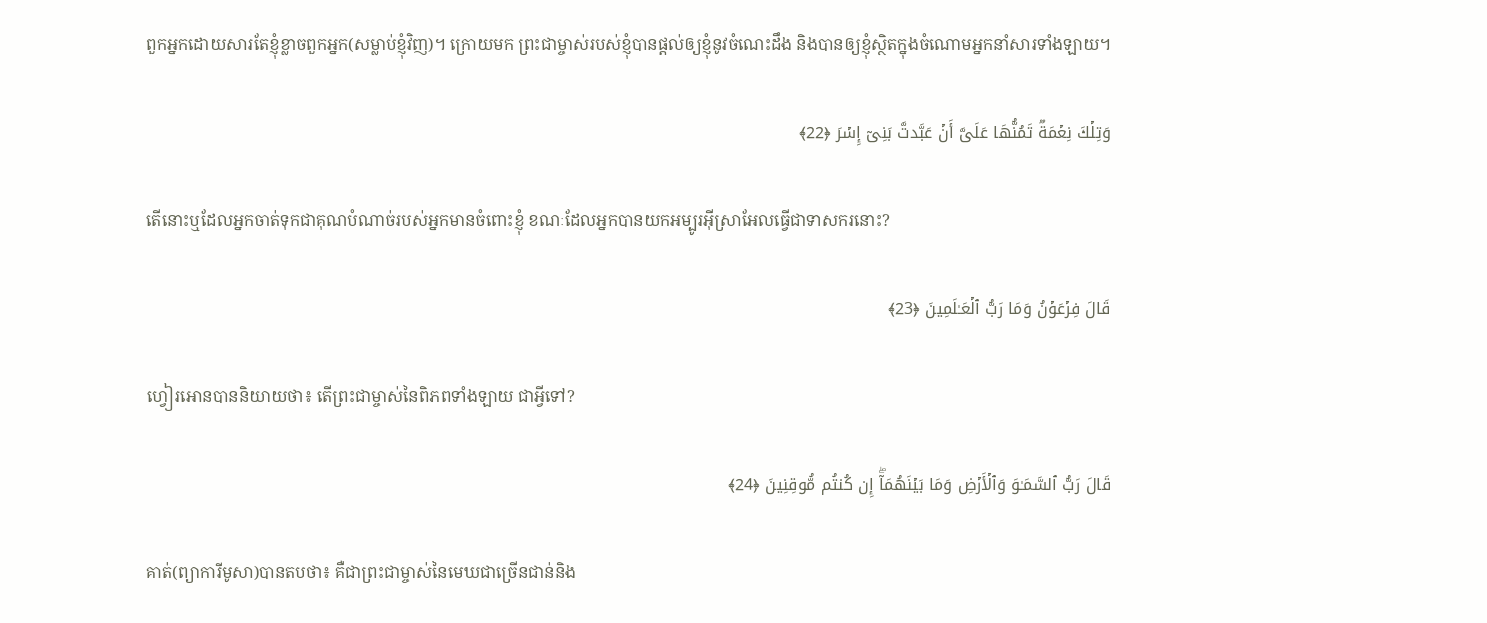ពួកអ្នកដោយសារតែខ្ញុំខ្លាចពួកអ្នក(សម្លាប់ខ្ញុំវិញ)។ ក្រោយមក ព្រះជាម្ចាស់របស់ខ្ញុំបានផ្តល់ឲ្យខ្ញុំនូវចំណេះដឹង និងបានឲ្យខ្ញុំស្ថិតក្នុងចំណោមអ្នកនាំសារទាំងឡាយ។

وَتِلۡكَ نِعۡمَةࣱ تَمُنُّهَا عَلَیَّ أَنۡ عَبَّدتَّ بَنِیۤ إِسۡرَ ﴿22﴾

តើនោះឬដែលអ្នកចាត់ទុកជាគុណបំណាច់របស់អ្នកមានចំពោះខ្ញុំ ខណៈដែលអ្នកបានយកអម្បូរអ៊ីស្រាអែលធ្វើជាទាសករនោះ?

قَالَ فِرۡعَوۡنُ وَمَا رَبُّ ٱلۡعَـٰلَمِینَ ﴿23﴾

ហ្វៀរអោនបាននិយាយថា៖ តើព្រះជាម្ចាស់នៃពិភពទាំងឡាយ ជាអ្វីទៅ?

قَالَ رَبُّ ٱلسَّمَـٰوَ وَٱلۡأَرۡضِ وَمَا بَیۡنَهُمَاۤۖ إِن كُنتُم مُّوقِنِینَ ﴿24﴾

គាត់(ព្យាការីមូសា)បានតបថា៖ គឺជាព្រះជាម្ចាស់នៃមេឃជាច្រើនជាន់និង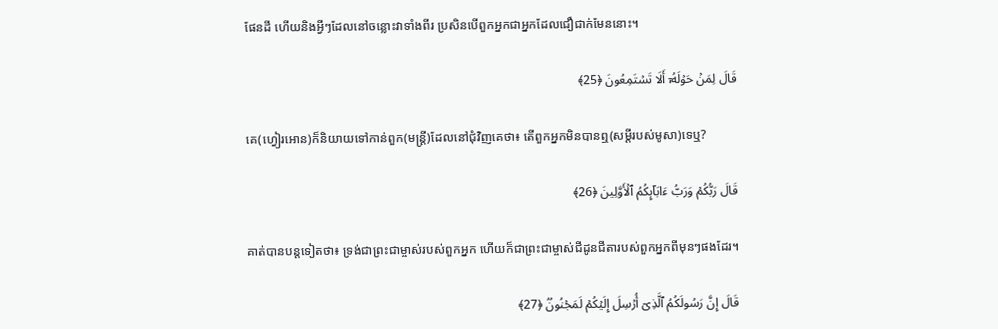ផែនដី ហើយនិងអ្វីៗដែលនៅចន្លោះវាទាំងពីរ ប្រសិនបើពួកអ្នកជាអ្នកដែលជឿជាក់មែននោះ។

قَالَ لِمَنۡ حَوۡلَهُۥۤ أَلَا تَسۡتَمِعُونَ ﴿25﴾

គេ(ហ្វៀរអោន)ក៏និយាយទៅកាន់ពួក(មន្ត្រី)ដែលនៅជុំវិញគេថា៖ តើពួកអ្នកមិនបានឮ(សម្តីរបស់មូសា)ទេឬ?

قَالَ رَبُّكُمۡ وَرَبُّ ءَابَاۤىِٕكُمُ ٱلۡأَوَّلِینَ ﴿26﴾

គាត់បានបន្តទៀតថា៖ ទ្រង់ជាព្រះជាម្ចាស់របស់ពួកអ្នក ហើយក៏ជាព្រះជាម្ចាស់ជីដូនជីតារបស់ពួកអ្នកពីមុនៗផងដែរ។

قَالَ إِنَّ رَسُولَكُمُ ٱلَّذِیۤ أُرۡسِلَ إِلَیۡكُمۡ لَمَجۡنُونࣱ ﴿27﴾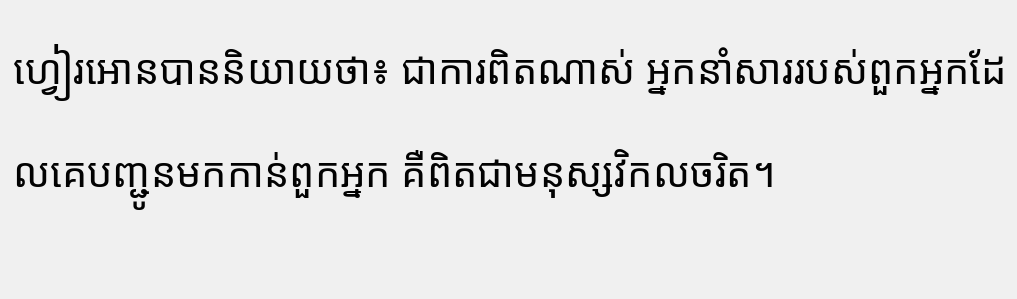ហ្វៀរអោនបាននិយាយថា៖ ជាការពិតណាស់ អ្នកនាំសាររបស់ពួកអ្នកដែលគេបញ្ជូនមកកាន់ពួកអ្នក គឺពិតជាមនុស្សវិកលចរិត។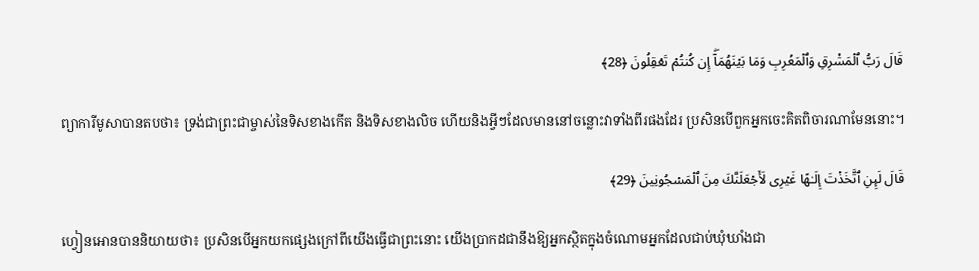قَالَ رَبُّ ٱلۡمَشۡرِقِ وَٱلۡمَغۡرِبِ وَمَا بَیۡنَهُمَاۤۖ إِن كُنتُمۡ تَعۡقِلُونَ ﴿28﴾

ព្យាការីមូសាបានតបថា៖ ទ្រង់ជាព្រះជាម្ចាស់នៃទិសខាងកើត និងទិសខាងលិច ហើយនិងអ្វីៗដែលមាននៅចន្លោះវាទាំងពីរផងដែរ ប្រសិនបើពួកអ្នកចេះគិតពិចារណាមែននោះ។

قَالَ لَىِٕنِ ٱتَّخَذۡتَ إِلَـٰهًا غَیۡرِی لَأَجۡعَلَنَّكَ مِنَ ٱلۡمَسۡجُونِینَ ﴿29﴾

ហ្វៀនអោនបាននិយាយថា៖ ប្រសិនបើអ្នកយកផ្សេងក្រៅពីយើងធ្វើជាព្រះនោះ យើងប្រាកដជានឹងឱ្យអ្នកស្ថិតក្នុងចំណោមអ្នកដែលជាប់ឃុំឃាំងជា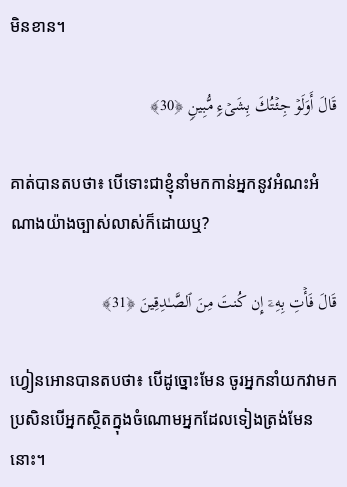មិនខាន។

قَالَ أَوَلَوۡ جِئۡتُكَ بِشَیۡءࣲ مُّبِینࣲ ﴿30﴾

គាត់បានតបថា៖ បើទោះជាខ្ញុំនាំមកកាន់អ្នកនូវអំណះអំណាងយ៉ាងច្បាស់លាស់ក៏ដោយឬ?

قَالَ فَأۡتِ بِهِۦۤ إِن كُنتَ مِنَ ٱلصَّـٰدِقِینَ ﴿31﴾

ហ្វៀនអោនបានតបថា៖ បើដូច្នោះមែន ចូរអ្នកនាំយកវាមក ប្រសិនបើអ្នកស្ថិតក្នុងចំណោមអ្នកដែលទៀងត្រង់មែននោះ។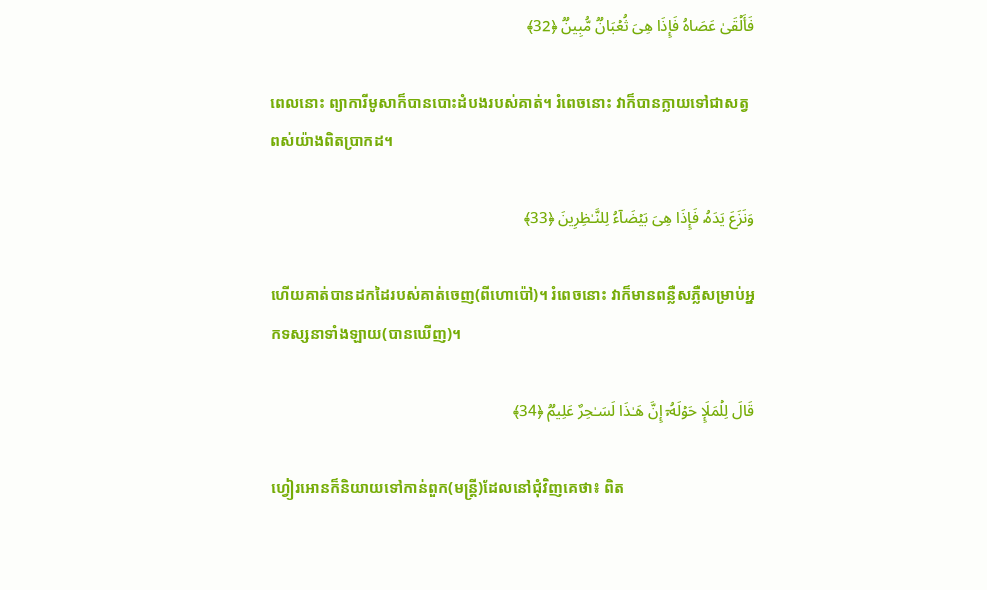فَأَلۡقَىٰ عَصَاهُ فَإِذَا هِیَ ثُعۡبَانࣱ مُّبِینࣱ ﴿32﴾

ពេលនោះ ព្យាការីមូសាក៏បានបោះដំបងរបស់គាត់។ រំពេចនោះ វាក៏បានក្លាយទៅជាសត្វពស់យ៉ាងពិតប្រាកដ។

وَنَزَعَ یَدَهُۥ فَإِذَا هِیَ بَیۡضَاۤءُ لِلنَّـٰظِرِینَ ﴿33﴾

ហើយគាត់បានដកដៃរបស់គាត់ចេញ(ពីហោប៉ៅ)។ រំពេចនោះ វាក៏មានពន្លឺសភ្លឺសម្រាប់អ្នកទស្សនាទាំងឡាយ(បានឃើញ)។

قَالَ لِلۡمَلَإِ حَوۡلَهُۥۤ إِنَّ هَـٰذَا لَسَـٰحِرٌ عَلِیمࣱ ﴿34﴾

ហ្វៀរអោនក៏និយាយទៅកាន់ពួក(មន្ត្រី)ដែលនៅជុំវិញគេថា៖ ពិត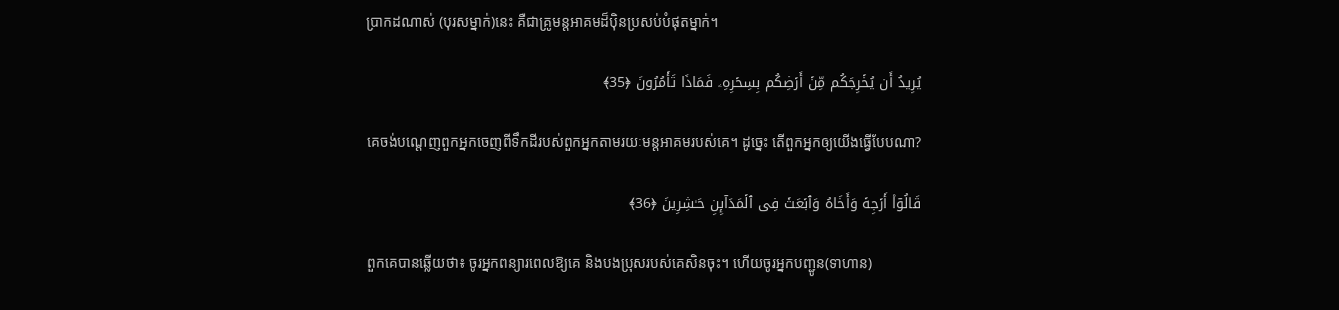ប្រាកដណាស់ (បុរសម្នាក់)នេះ គឺជាគ្រូមន្តអាគមដ៏ប៉ិនប្រសប់បំផុតម្នាក់។

یُرِیدُ أَن یُخۡرِجَكُم مِّنۡ أَرۡضِكُم بِسِحۡرِهِۦ فَمَاذَا تَأۡمُرُونَ ﴿35﴾

គេចង់បណ្តេញពួកអ្នកចេញពីទឹកដីរបស់ពួកអ្នកតាមរយៈមន្តអាគមរបស់គេ។ ដូច្នេះ តើពួកអ្នកឲ្យយើងធ្វើបែបណា?

قَالُوۤا۟ أَرۡجِهۡ وَأَخَاهُ وَٱبۡعَثۡ فِی ٱلۡمَدَاۤىِٕنِ حَـٰشِرِینَ ﴿36﴾

ពួកគេបានឆ្លើយថា៖ ចូរអ្នកពន្យារពេលឱ្យគេ និងបងប្រុសរបស់គេសិនចុះ។ ហើយចូរអ្នកបញ្ជូន(ទាហាន)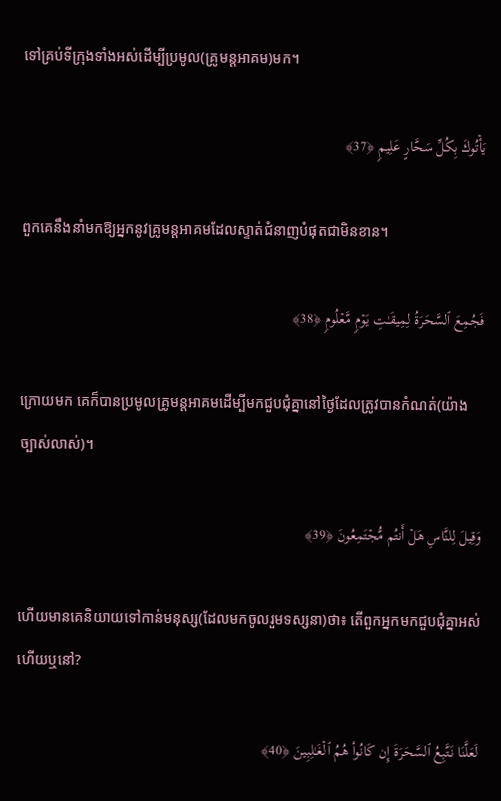ទៅគ្រប់ទីក្រុងទាំងអស់ដើម្បីប្រមូល(គ្រូមន្តអាគម)មក។

یَأۡتُوكَ بِكُلِّ سَحَّارٍ عَلِیمࣲ ﴿37﴾

ពួកគេនឹងនាំមកឱ្យអ្នកនូវគ្រូមន្តអាគមដែលស្ទាត់ជំនាញបំផុតជាមិនខាន។

فَجُمِعَ ٱلسَّحَرَةُ لِمِیقَـٰتِ یَوۡمࣲ مَّعۡلُومࣲ ﴿38﴾

ក្រោយមក គេក៏បានប្រមូលគ្រូមន្តអាគមដើម្បីមកជួបជុំគ្នានៅថ្ងៃដែលត្រូវបានកំណត់(យ៉ាងច្បាស់លាស់)។

وَقِیلَ لِلنَّاسِ هَلۡ أَنتُم مُّجۡتَمِعُونَ ﴿39﴾

ហើយមានគេនិយាយទៅកាន់មនុស្ស(ដែលមកចូលរួមទស្សនា)ថា៖ តើពួកអ្នកមកជួបជុំគ្នាអស់ហើយឬនៅ?

لَعَلَّنَا نَتَّبِعُ ٱلسَّحَرَةَ إِن كَانُوا۟ هُمُ ٱلۡغَـٰلِبِینَ ﴿40﴾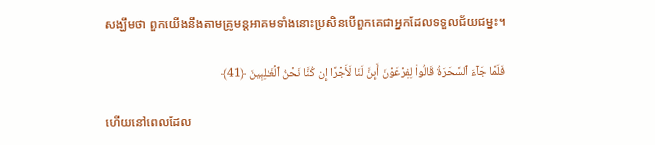សង្ឃឹមថា ពួកយើងនឹងតាមគ្រូមន្តអាគមទាំងនោះប្រសិនបើពួកគេជាអ្នកដែលទទួលជ័យជម្នះ។

فَلَمَّا جَاۤءَ ٱلسَّحَرَةُ قَالُوا۟ لِفِرۡعَوۡنَ أَىِٕنَّ لَنَا لَأَجۡرًا إِن كُنَّا نَحۡنُ ٱلۡغَـٰلِبِینَ ﴿41﴾

ហើយនៅពេលដែល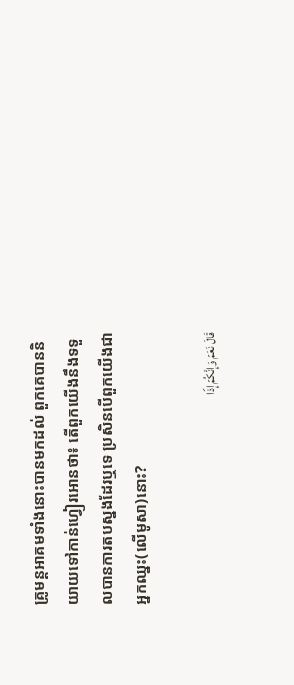គ្រូមន្តអាគមទាំងនោះបានមកដល់ ពួកគេបាននិយាយទៅកាន់ហ្វៀរអោនថា៖ តើពួកយើងនឹងទទួលបានការតបស្នងដែរឬទេ ប្រសិនបើពួកយើងជាអ្នកឈ្នះ(លើមូសា)នោះ?

قَالَ نَعَمۡ وَإِنَّكُمۡ إِذࣰا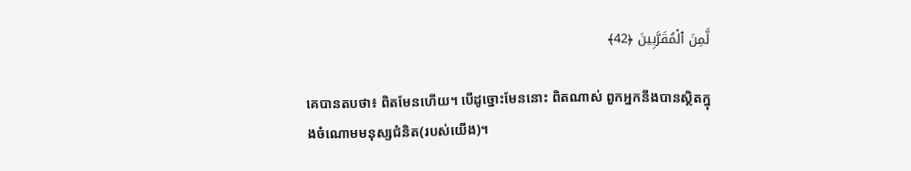لَّمِنَ ٱلۡمُقَرَّبِینَ ﴿42﴾

គេបានតបថា៖ ពិតមែនហើយ។ បើដូច្នោះមែននោះ ពិតណាស់ ពួកអ្នកនឹងបានស្ថិតក្នុងចំណោមមនុស្សជំនិត(របស់យើង)។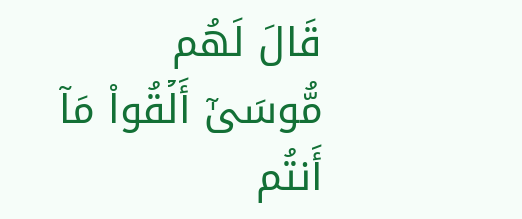قَالَ لَهُم مُّوسَىٰۤ أَلۡقُوا۟ مَاۤ أَنتُم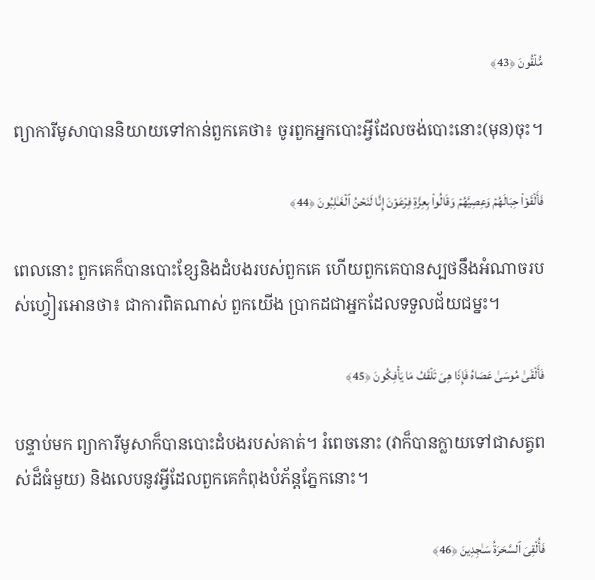مُّلۡقُونَ ﴿43﴾

ព្យាការីមូសាបាននិយាយទៅកាន់ពួកគេថា៖ ចូរពួកអ្នកបោះអ្វីដែលចង់បោះនោះ(មុន)ចុះ។

فَأَلۡقَوۡا۟ حِبَالَهُمۡ وَعِصِیَّهُمۡ وَقَالُوا۟ بِعِزَّةِ فِرۡعَوۡنَ إِنَّا لَنَحۡنُ ٱلۡغَـٰلِبُونَ ﴿44﴾

ពេលនោះ ពួកគេក៏បានបោះខ្សែនិងដំបងរបស់ពួកគេ ហើយពួកគេបានស្បថនឹងអំណាចរបស់ហ្វៀរអោនថា៖ ជាការពិតណាស់ ពួកយើង ប្រាកដជាអ្នកដែលទទួលជ័យជម្នះ។

فَأَلۡقَىٰ مُوسَىٰ عَصَاهُ فَإِذَا هِیَ تَلۡقَفُ مَا یَأۡفِكُونَ ﴿45﴾

បន្ទាប់មក ព្យាការីមូសាក៏បានបោះដំបងរបស់គាត់។ រំពេចនោះ (វាក៏បានក្លាយទៅជាសត្វពស់ដ៏ធំមួយ) និងលេបនូវអ្វីដែលពួកគេកំពុងបំភ័ន្តភ្នែកនោះ។

فَأُلۡقِیَ ٱلسَّحَرَةُ سَـٰجِدِینَ ﴿46﴾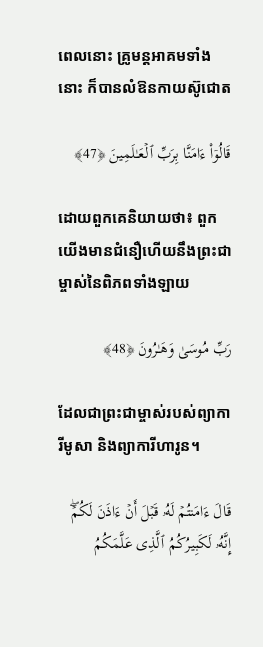ពេលនោះ គ្រូមន្តអាគមទាំងនោះ ក៏បានលំឱនកាយស៊ូជោត

قَالُوۤا۟ ءَامَنَّا بِرَبِّ ٱلۡعَـٰلَمِینَ ﴿47﴾

ដោយពួកគេនិយាយថា៖ ពួកយើងមានជំនឿហើយនឹងព្រះជាម្ចាស់នៃពិភពទាំងឡាយ

رَبِّ مُوسَىٰ وَهَـٰرُونَ ﴿48﴾

ដែលជាព្រះជាម្ចាស់របស់ព្យាការីមូសា និងព្យាការីហារូន។

قَالَ ءَامَنتُمۡ لَهُۥ قَبۡلَ أَنۡ ءَاذَنَ لَكُمۡۖ إِنَّهُۥ لَكَبِیرُكُمُ ٱلَّذِی عَلَّمَكُمُ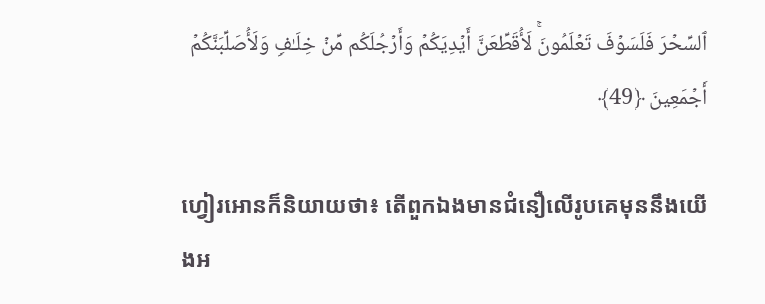ٱلسِّحۡرَ فَلَسَوۡفَ تَعۡلَمُونَۚ لَأُقَطِّعَنَّ أَیۡدِیَكُمۡ وَأَرۡجُلَكُم مِّنۡ خِلَـٰفࣲ وَلَأُصَلِّبَنَّكُمۡ أَجۡمَعِینَ ﴿49﴾

ហ្វៀរអោនក៏និយាយថា៖ តើពួកឯងមានជំនឿលើរូបគេមុននឹងយើងអ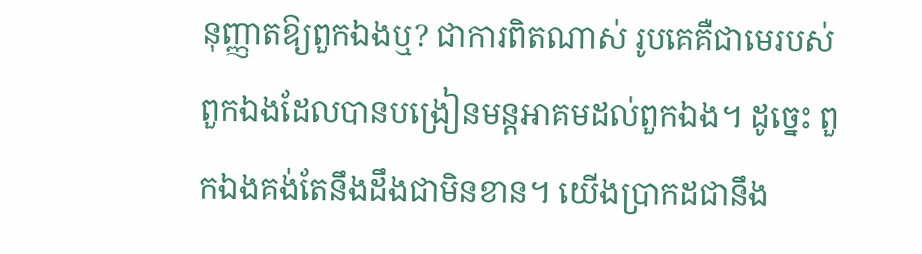នុញ្ញាតឱ្យពួកឯងឬ? ជាការពិតណាស់ រូបគេគឺជាមេរបស់ពួកឯងដែលបានបង្រៀនមន្តអាគមដល់ពួកឯង។ ដូច្នេះ ពួកឯងគង់តែនឹងដឹងជាមិនខាន។ យើងប្រាកដជានឹង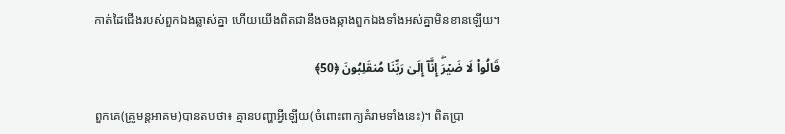កាត់ដៃជើងរបស់ពួកឯងឆ្លាស់គ្នា ហើយយើងពិតជានឹងចងឆ្កាងពួកឯងទាំងអស់គ្នាមិនខានឡើយ។

قَالُوا۟ لَا ضَیۡرَۖ إِنَّاۤ إِلَىٰ رَبِّنَا مُنقَلِبُونَ ﴿50﴾

ពួកគេ(គ្រូមន្តអាគម)បានតបថា៖ គ្មានបញ្ហាអ្វីឡើយ(ចំពោះពាក្យគំរាមទាំងនេះ)។ ពិតប្រា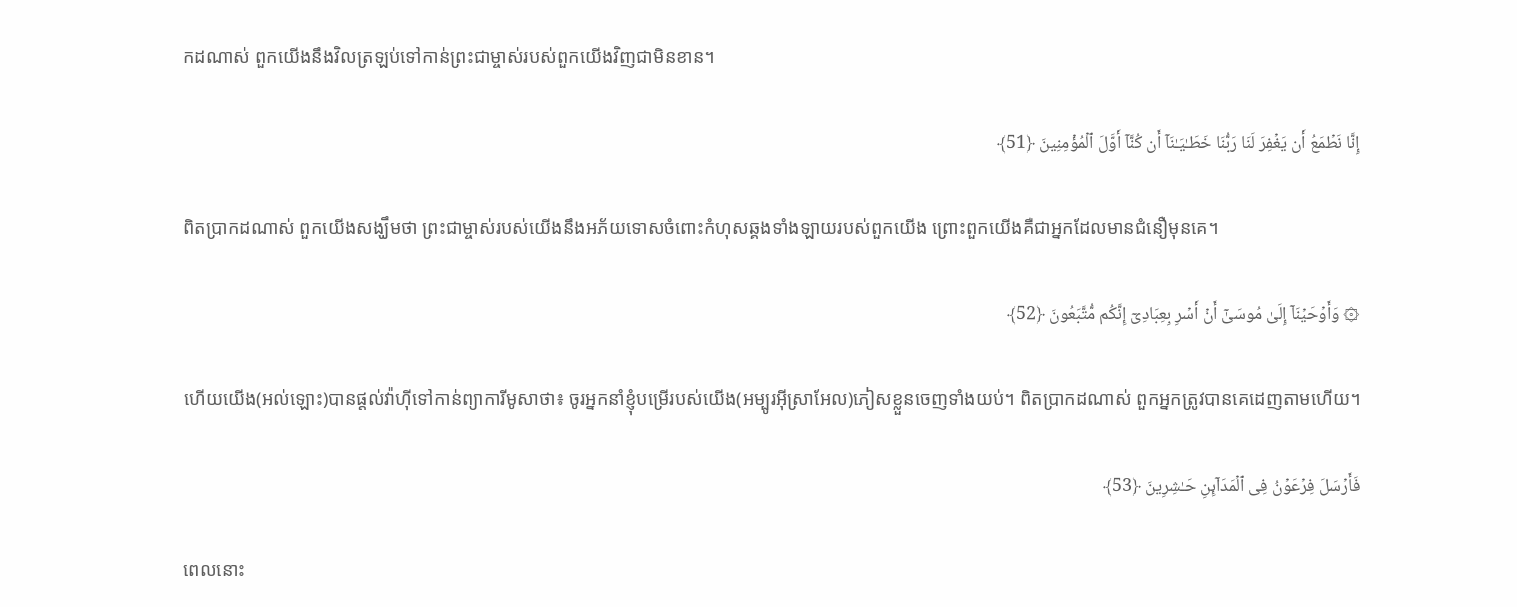កដណាស់ ពួកយើងនឹងវិលត្រឡប់ទៅកាន់ព្រះជាម្ចាស់របស់ពួកយើងវិញជាមិនខាន។

إِنَّا نَطۡمَعُ أَن یَغۡفِرَ لَنَا رَبُّنَا خَطَـٰیَـٰنَاۤ أَن كُنَّاۤ أَوَّلَ ٱلۡمُؤۡمِنِینَ ﴿51﴾

ពិតប្រាកដណាស់ ពួកយើងសង្ឃឹមថា ព្រះជាម្ចាស់របស់យើងនឹងអភ័យទោសចំពោះកំហុសឆ្គងទាំងឡាយរបស់ពួកយើង ព្រោះពួកយើងគឺជាអ្នកដែលមានជំនឿមុនគេ។

۞ وَأَوۡحَیۡنَاۤ إِلَىٰ مُوسَىٰۤ أَنۡ أَسۡرِ بِعِبَادِیۤ إِنَّكُم مُّتَّبَعُونَ ﴿52﴾

ហើយយើង(អល់ឡោះ)បានផ្តល់វ៉ាហ៊ីទៅកាន់ព្យាការីមូសាថា៖ ចូរអ្នកនាំខ្ញុំបម្រើរបស់យើង(អម្បូរអ៊ីស្រាអែល)ភៀសខ្លួនចេញទាំងយប់។ ពិតប្រាកដណាស់ ពួកអ្នកត្រូវបានគេដេញតាមហើយ។

فَأَرۡسَلَ فِرۡعَوۡنُ فِی ٱلۡمَدَاۤىِٕنِ حَـٰشِرِینَ ﴿53﴾

ពេលនោះ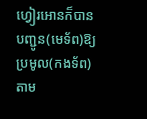ហ្វៀរអោនក៏បានបញ្ជូន(មេទ័ព)ឱ្យប្រមូល(កងទ័ព)តាម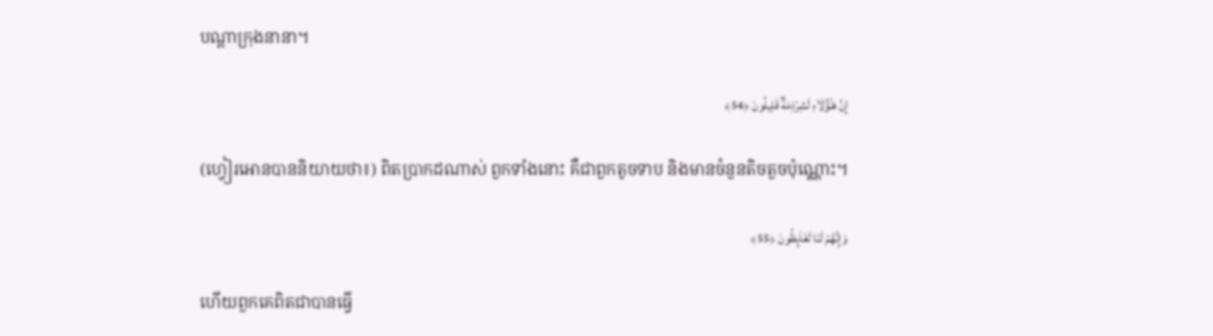បណ្តាក្រុងនានា។

إِنَّ هَـٰۤؤُلَاۤءِ لَشِرۡذِمَةࣱ قَلِیلُونَ ﴿54﴾

(ហ្វៀរអោនបាននិយាយថា៖) ពិតប្រាកដណាស់ ពួកទាំងនោះ គឺជាពួកតូចទាប និងមានចំនួនតិចតួចប៉ុណ្ណោះ។

وَإِنَّهُمۡ لَنَا لَغَاۤىِٕظُونَ ﴿55﴾

ហើយពួកគេពិតជាបានធ្វើ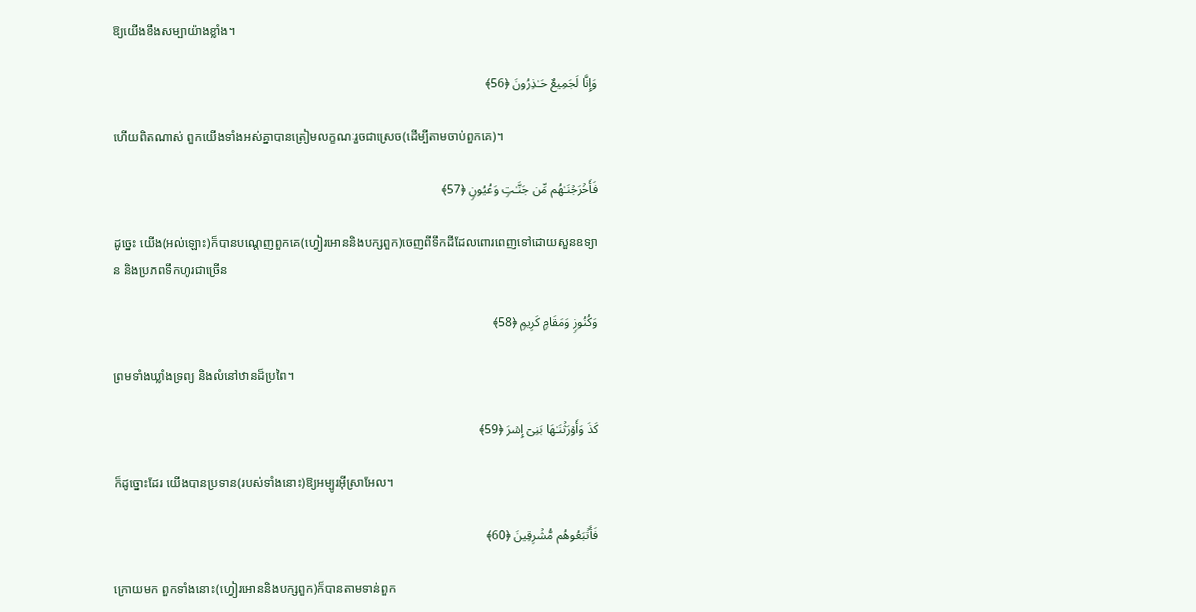ឱ្យយើងខឹងសម្បាយ៉ាងខ្លាំង។

وَإِنَّا لَجَمِیعٌ حَـٰذِرُونَ ﴿56﴾

ហើយពិតណាស់ ពួកយើងទាំងអស់គ្នាបានត្រៀមលក្ខណៈរួចជាស្រេច(ដើម្បីតាមចាប់ពួកគេ)។

فَأَخۡرَجۡنَـٰهُم مِّن جَنَّـٰتࣲ وَعُیُونࣲ ﴿57﴾

ដូច្នេះ យើង(អល់ឡោះ)ក៏បានបណ្តេញពួកគេ(ហ្វៀរអោននិងបក្សពួក)ចេញពីទឹកដីដែលពោរពេញទៅដោយសួនឧទ្យាន និងប្រភពទឹកហូរជាច្រើន

وَكُنُوزࣲ وَمَقَامࣲ كَرِیمࣲ ﴿58﴾

ព្រមទាំងឃ្លាំងទ្រព្យ និងលំនៅឋានដ៏ប្រពៃ។

كَذَ وَأَوۡرَثۡنَـٰهَا بَنِیۤ إِسۡرَ ﴿59﴾

ក៏ដូច្នោះដែរ យើងបានប្រទាន(របស់ទាំងនោះ)ឱ្យអម្បូរអ៊ីស្រាអែល។

فَأَتۡبَعُوهُم مُّشۡرِقِینَ ﴿60﴾

ក្រោយមក ពួកទាំងនោះ(ហ្វៀរអោននិងបក្សពួក)ក៏បានតាមទាន់ពួក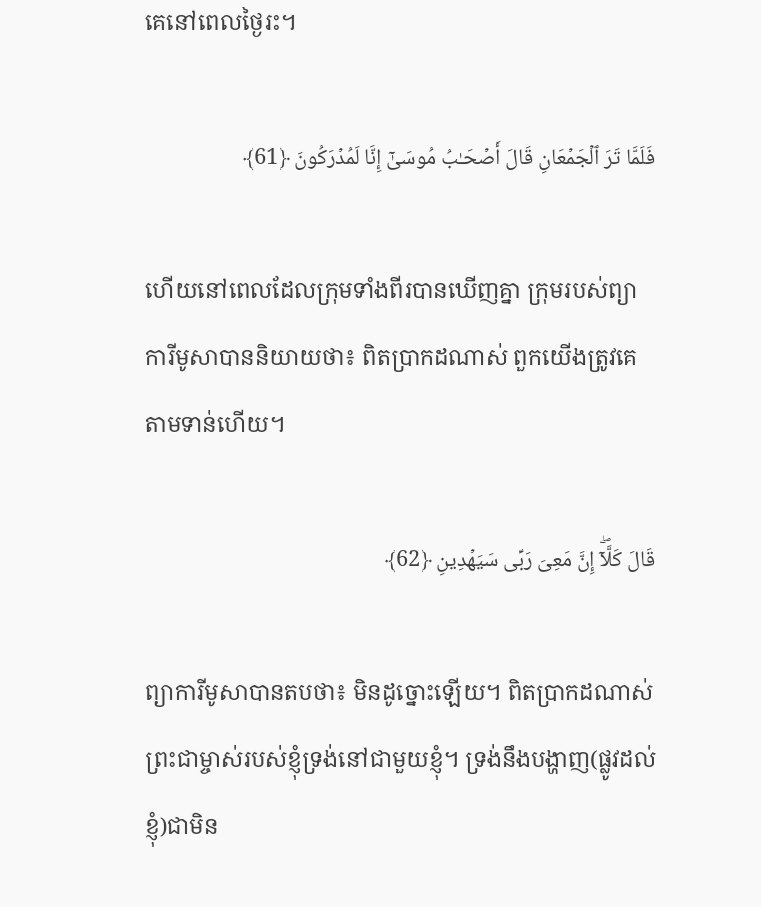គេនៅពេលថ្ងៃរះ។

فَلَمَّا تَرَ ٱلۡجَمۡعَانِ قَالَ أَصۡحَـٰبُ مُوسَىٰۤ إِنَّا لَمُدۡرَكُونَ ﴿61﴾

ហើយនៅពេលដែលក្រុមទាំងពីរបានឃើញគ្នា ក្រុមរបស់ព្យាការីមូសាបាននិយាយថា៖ ពិតប្រាកដណាស់ ពួកយើងត្រូវគេតាមទាន់ហើយ។

قَالَ كَلَّاۤۖ إِنَّ مَعِیَ رَبِّی سَیَهۡدِینِ ﴿62﴾

ព្យាការីមូសាបានតបថា៖ មិនដូច្នោះឡើយ។ ពិតប្រាកដណាស់ ព្រះជាម្ចាស់របស់ខ្ញុំទ្រង់នៅជាមួយខ្ញុំ។ ទ្រង់នឹងបង្ហាញ(ផ្លូវដល់ខ្ញុំ)ជាមិន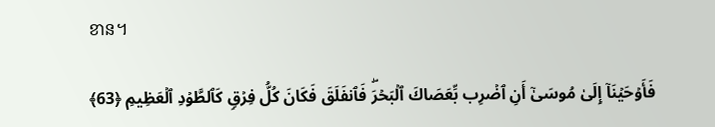ខាន។

فَأَوۡحَیۡنَاۤ إِلَىٰ مُوسَىٰۤ أَنِ ٱضۡرِب بِّعَصَاكَ ٱلۡبَحۡرَۖ فَٱنفَلَقَ فَكَانَ كُلُّ فِرۡقࣲ كَٱلطَّوۡدِ ٱلۡعَظِیمِ ﴿63﴾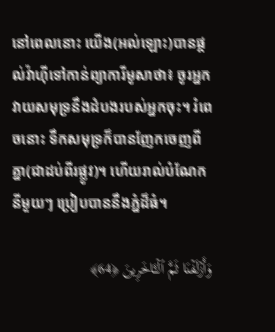នៅពេលនោះ យើង(អល់ឡោះ)បានផ្តល់វ៉ាហ៊ីទៅកាន់ព្យាការីមូសាថា៖ ចូរអ្នកវាយសមុទ្រនឹងដំបងរបស់អ្នកចុះ។ រំពេចនោះ ទឹកសមុទ្រក៏បានញែកចេញពីគ្នា(ជាដប់ពីរផ្លូវ)។ ហើយរាល់បំណែកនីមួយៗ ប្រៀបបាននឹងភ្នំដ៏ធំ។

وَأَزۡلَفۡنَا ثَمَّ ٱلۡـَٔاخَرِینَ ﴿64﴾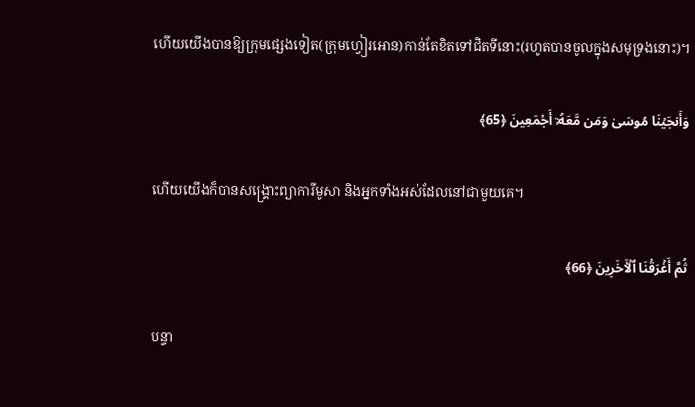ហើយយើងបានឱ្យក្រុមផ្សេងទៀត(ក្រុមហ្វៀរអោន)កាន់តែខិតទៅជិតទីនោះ(រហូតបានចូលក្នុងសមុទ្រងនោះ)។

وَأَنجَیۡنَا مُوسَىٰ وَمَن مَّعَهُۥۤ أَجۡمَعِینَ ﴿65﴾

ហើយយើងក៏បានសង្គ្រោះព្យាការីមូសា និងអ្នកទាំងអស់ដែលនៅជាមួយគេ។

ثُمَّ أَغۡرَقۡنَا ٱلۡـَٔاخَرِینَ ﴿66﴾

បន្ទា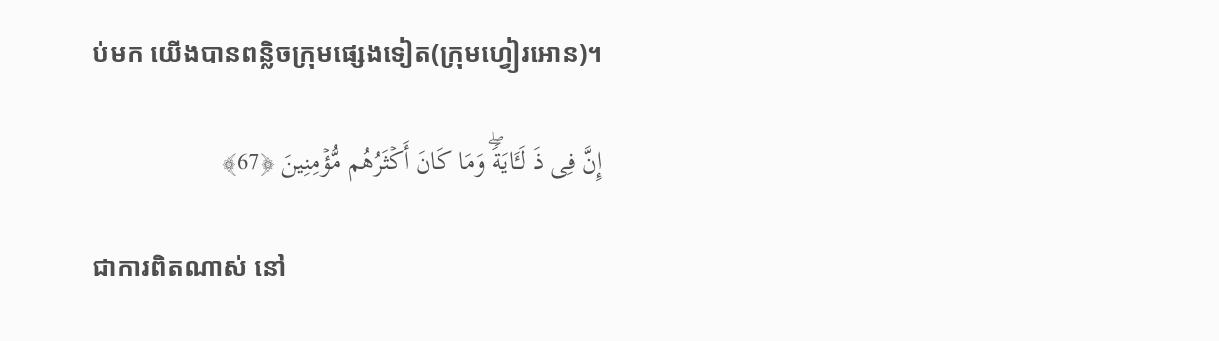ប់មក យើងបានពន្លិចក្រុមផ្សេងទៀត(ក្រុមហ្វៀរអោន)។

إِنَّ فِی ذَ لَـَٔایَةࣰۖ وَمَا كَانَ أَكۡثَرُهُم مُّؤۡمِنِینَ ﴿67﴾

ជាការពិតណាស់ នៅ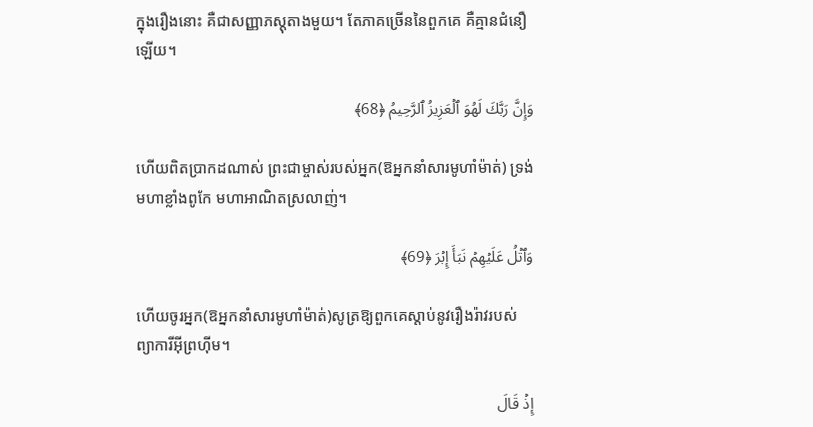ក្នុងរឿងនោះ គឺជាសញ្ញាភស្តុតាងមួយ។ តែភាគច្រើននៃពួកគេ គឺគ្មានជំនឿឡើយ។

وَإِنَّ رَبَّكَ لَهُوَ ٱلۡعَزِیزُ ٱلرَّحِیمُ ﴿68﴾

ហើយពិតប្រាកដណាស់ ព្រះជាម្ចាស់របស់អ្នក(ឱអ្នកនាំសារមូហាំម៉ាត់) ទ្រង់មហាខ្លាំងពូកែ មហាអាណិតស្រលាញ់។

وَٱتۡلُ عَلَیۡهِمۡ نَبَأَ إِبۡرَ ﴿69﴾

ហើយចូរអ្នក(ឱអ្នកនាំសារមូហាំម៉ាត់)សូត្រឱ្យពួកគេស្តាប់នូវរឿងរ៉ាវរបស់ព្យាការីអ៊ីព្រហ៊ីម។

إِذۡ قَالَ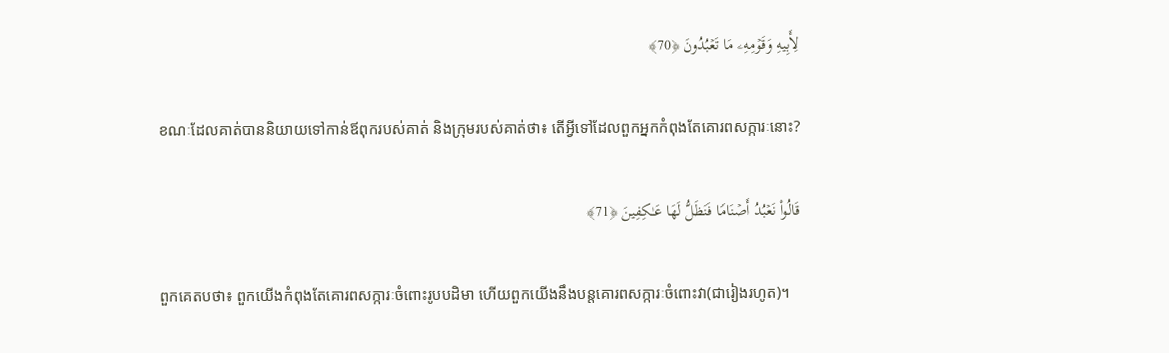لِأَبِیهِ وَقَوۡمِهِۦ مَا تَعۡبُدُونَ ﴿70﴾

ខណៈដែលគាត់បាននិយាយទៅកាន់ឪពុករបស់គាត់ និងក្រុមរបស់គាត់ថា៖ តើអ្វីទៅដែលពួកអ្នកកំពុងតែគោរពសក្ការៈនោះ?

قَالُوا۟ نَعۡبُدُ أَصۡنَامࣰا فَنَظَلُّ لَهَا عَـٰكِفِینَ ﴿71﴾

ពួកគេតបថា៖ ពួកយើងកំពុងតែគោរពសក្ការៈចំពោះរូបបដិមា ហើយពួកយើងនឹងបន្តគោរពសក្ការៈចំពោះវា(ជារៀងរហូត)។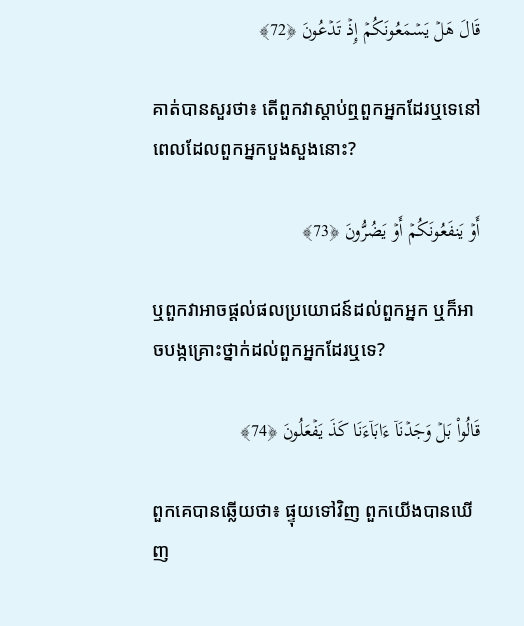قَالَ هَلۡ یَسۡمَعُونَكُمۡ إِذۡ تَدۡعُونَ ﴿72﴾

គាត់បានសួរថា៖ តើពួកវាស្តាប់ឮពួកអ្នកដែរឬទេនៅពេលដែលពួកអ្នកបួងសួងនោះ?

أَوۡ یَنفَعُونَكُمۡ أَوۡ یَضُرُّونَ ﴿73﴾

ឬពួកវាអាចផ្តល់ផលប្រយោជន៍ដល់ពួកអ្នក ឬក៏អាចបង្កគ្រោះថ្នាក់ដល់ពួកអ្នកដែរឬទេ?

قَالُوا۟ بَلۡ وَجَدۡنَاۤ ءَابَاۤءَنَا كَذَ یَفۡعَلُونَ ﴿74﴾

ពួកគេបានឆ្លើយថា៖ ផ្ទុយទៅវិញ ពួកយើងបានឃើញ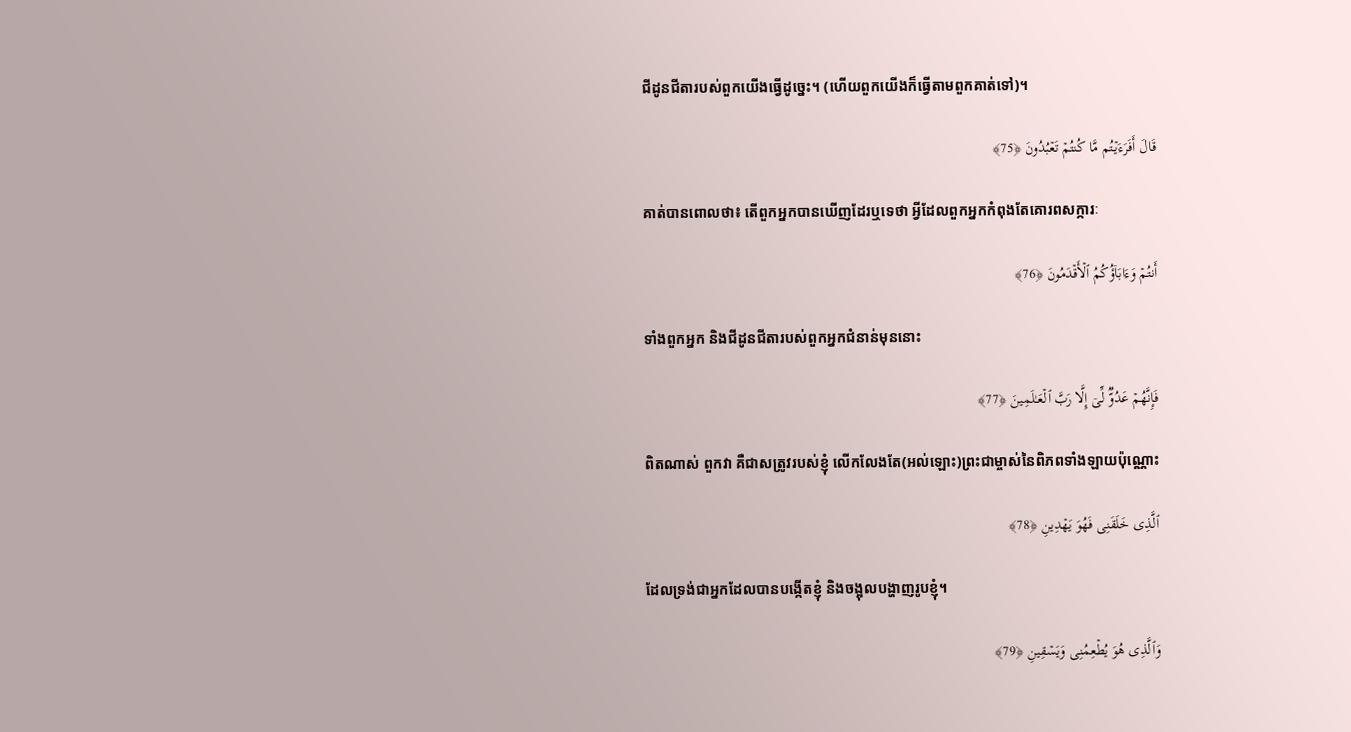ជីដូនជីតារបស់ពួកយើងធ្វើដូច្នេះ។ (ហើយពួកយើងក៏ធ្វើតាមពួកគាត់ទៅ)។

قَالَ أَفَرَءَیۡتُم مَّا كُنتُمۡ تَعۡبُدُونَ ﴿75﴾

គាត់បានពោលថា៖ តើពួកអ្នកបានឃើញដែរឬទេថា អ្វីដែលពួកអ្នកកំពុងតែគោរពសក្ការៈ

أَنتُمۡ وَءَابَاۤؤُكُمُ ٱلۡأَقۡدَمُونَ ﴿76﴾

ទាំងពួកអ្នក និងជីដូនជីតារបស់ពួកអ្នកជំនាន់មុននោះ

فَإِنَّهُمۡ عَدُوࣱّ لِّیۤ إِلَّا رَبَّ ٱلۡعَـٰلَمِینَ ﴿77﴾

ពិតណាស់ ពួកវា គឺជាសត្រូវរបស់ខ្ញុំ លើកលែងតែ(អល់ឡោះ)ព្រះជាម្ចាស់នៃពិភពទាំងឡាយប៉ុណ្ណោះ

ٱلَّذِی خَلَقَنِی فَهُوَ یَهۡدِینِ ﴿78﴾

ដែលទ្រង់ជាអ្នកដែលបានបង្កើតខ្ញុំ និងចង្អុលបង្ហាញរូបខ្ញុំ។

وَٱلَّذِی هُوَ یُطۡعِمُنِی وَیَسۡقِینِ ﴿79﴾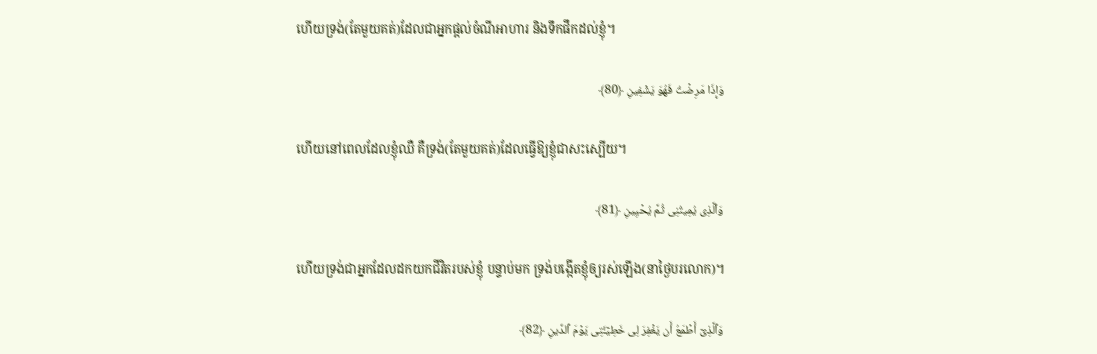ហើយទ្រង់(តែមួយគត់)ដែលជាអ្នកផ្តល់ចំណីអាហារ និងទឹកផឹកដល់ខ្ញុំ។

وَإِذَا مَرِضۡتُ فَهُوَ یَشۡفِینِ ﴿80﴾

ហើយនៅពេលដែលខ្ញុំឈឺ គឺទ្រង់(តែមួយគត់)ដែលធ្វើឱ្យខ្ញុំជាសះស្បើយ។

وَٱلَّذِی یُمِیتُنِی ثُمَّ یُحۡیِینِ ﴿81﴾

ហើយទ្រង់ជាអ្នកដែលដកយកជីវិតរបស់ខ្ញុំ បន្ទាប់មក ទ្រង់បង្កើតខ្ញុំឲ្យរស់ឡើង(នាថ្ងៃបរលោក)។

وَٱلَّذِیۤ أَطۡمَعُ أَن یَغۡفِرَ لِی خَطِیۤـَٔتِی یَوۡمَ ٱلدِّینِ ﴿82﴾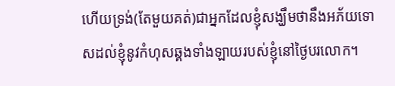ហើយទ្រង់(តែមួយគត់)ជាអ្នកដែលខ្ញុំសង្ឃឹមថានឹងអភ័យទោសដល់ខ្ញុំនូវកំហុសឆ្គងទាំងឡាយរបស់ខ្ញុំនៅថ្ងៃបរលោក។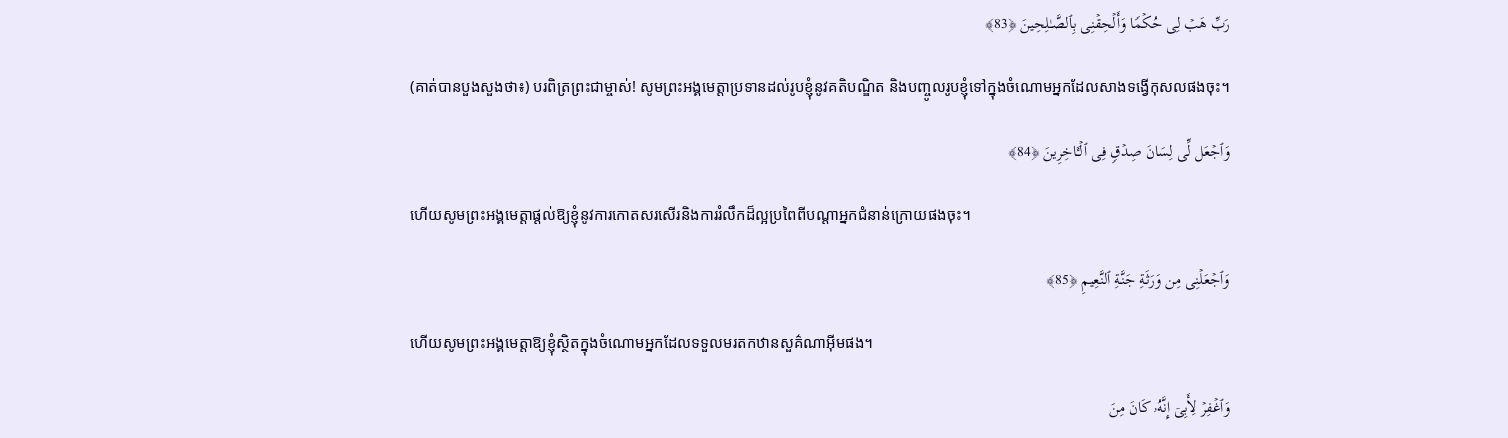رَبِّ هَبۡ لِی حُكۡمࣰا وَأَلۡحِقۡنِی بِٱلصَّـٰلِحِینَ ﴿83﴾

(គាត់បានបួងសួងថា៖) បរពិត្រព្រះជាម្ចាស់! សូមព្រះអង្គមេត្តាប្រទានដល់រូបខ្ញុំនូវគតិបណ្ឌិត និងបញ្ចូលរូបខ្ញុំទៅក្នុងចំណោមអ្នកដែលសាងទង្វើកុសលផងចុះ។

وَٱجۡعَل لِّی لِسَانَ صِدۡقࣲ فِی ٱلۡـَٔاخِرِینَ ﴿84﴾

ហើយសូមព្រះអង្គមេត្តាផ្តល់ឱ្យខ្ញុំនូវការកោតសរសើរនិងការរំលឹកដ៏ល្អប្រពៃពីបណ្តាអ្នកជំនាន់ក្រោយផងចុះ។

وَٱجۡعَلۡنِی مِن وَرَثَةِ جَنَّةِ ٱلنَّعِیمِ ﴿85﴾

ហើយសូមព្រះអង្គមេត្តាឱ្យខ្ញុំស្ថិតក្នុងចំណោមអ្នកដែលទទួលមរតកឋានសួគ៌ណាអ៊ីមផង។

وَٱغۡفِرۡ لِأَبِیۤ إِنَّهُۥ كَانَ مِنَ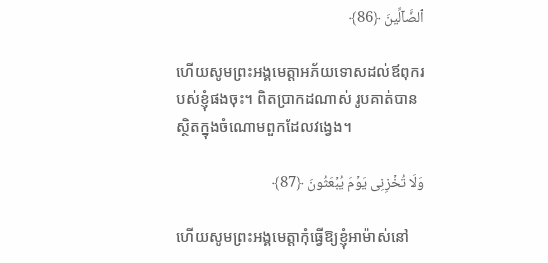ٱلضَّاۤلِّینَ ﴿86﴾

ហើយសូមព្រះអង្គមេត្តាអភ័យទោសដល់ឪពុករបស់ខ្ញុំផងចុះ។ ពិតប្រាកដណាស់ រូបគាត់បានស្ថិតក្នុងចំណោមពួកដែលវង្វេង។

وَلَا تُخۡزِنِی یَوۡمَ یُبۡعَثُونَ ﴿87﴾

ហើយសូមព្រះអង្គមេត្តាកុំធ្វើឱ្យខ្ញុំអាម៉ាស់នៅ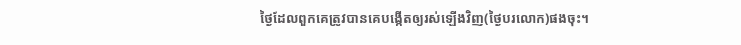ថ្ងៃដែលពួកគេត្រូវបានគេបង្កើតឲ្យរស់ឡើងវិញ(ថ្ងៃបរលោក)ផងចុះ។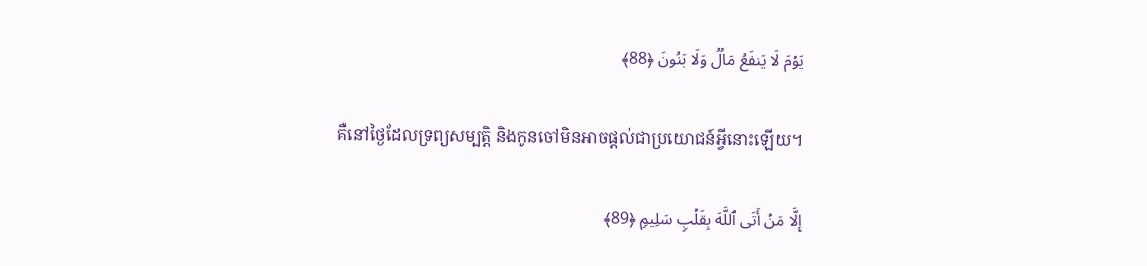یَوۡمَ لَا یَنفَعُ مَالࣱ وَلَا بَنُونَ ﴿88﴾

គឺនៅថ្ងៃដែលទ្រព្យសម្បត្តិ និងកូនចៅមិនអាចផ្តល់ជាប្រយោជន៍អ្វីនោះឡើយ។

إِلَّا مَنۡ أَتَى ٱللَّهَ بِقَلۡبࣲ سَلِیمࣲ ﴿89﴾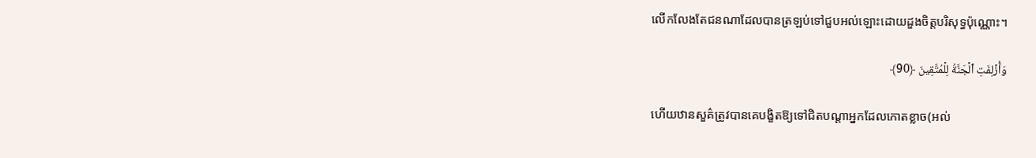លើកលែងតែជនណាដែលបានត្រឡប់ទៅជួបអល់ឡោះដោយដួងចិត្តបរិសុទ្ធប៉ុណ្ណោះ។

وَأُزۡلِفَتِ ٱلۡجَنَّةُ لِلۡمُتَّقِینَ ﴿90﴾

ហើយឋានសួគ៌ត្រូវបានគេបង្ខិតឱ្យទៅជិតបណ្តាអ្នកដែលកោតខ្លាច(អល់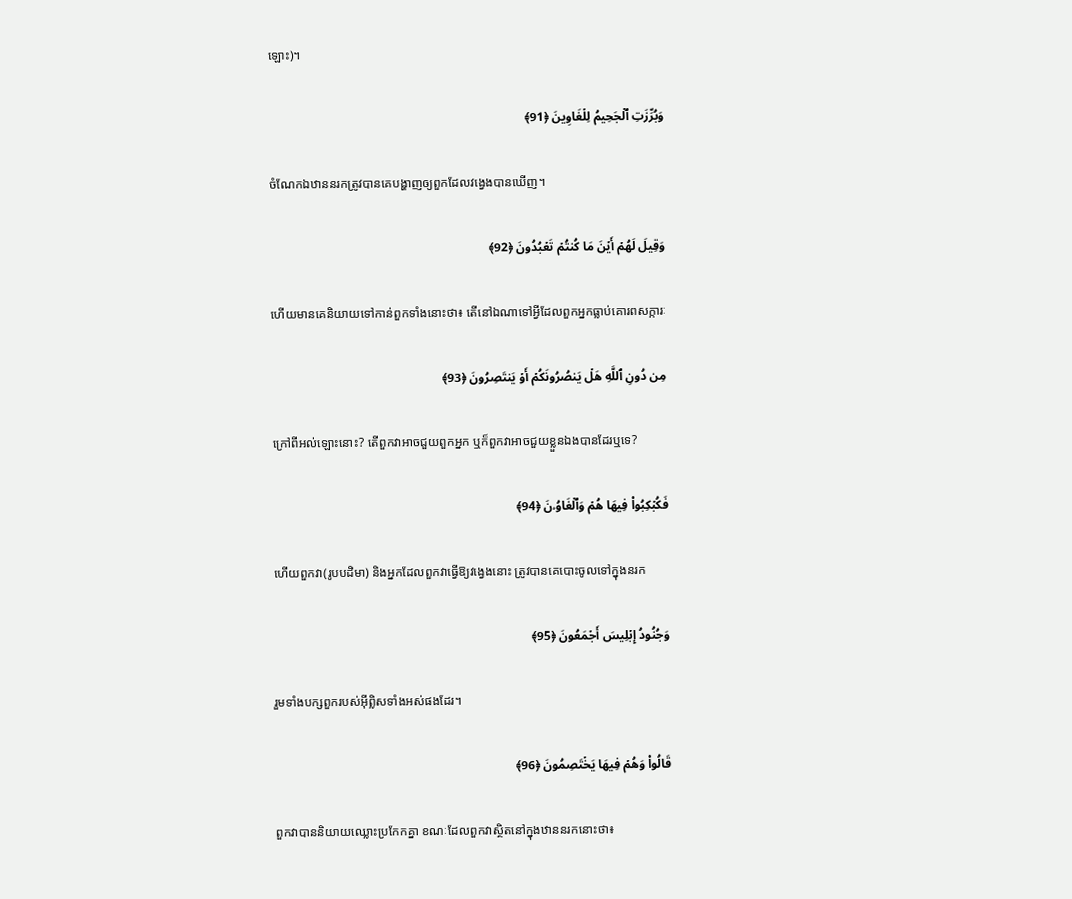ឡោះ)។

وَبُرِّزَتِ ٱلۡجَحِیمُ لِلۡغَاوِینَ ﴿91﴾

ចំណែកឯឋាននរកត្រូវបានគេបង្ហាញឲ្យពួកដែលវង្វេងបានឃើញ។

وَقِیلَ لَهُمۡ أَیۡنَ مَا كُنتُمۡ تَعۡبُدُونَ ﴿92﴾

ហើយមានគេនិយាយទៅកាន់ពួកទាំងនោះថា៖ តើនៅឯណាទៅអ្វីដែលពួកអ្នកធ្លាប់គោរពសក្ការៈ

مِن دُونِ ٱللَّهِ هَلۡ یَنصُرُونَكُمۡ أَوۡ یَنتَصِرُونَ ﴿93﴾

ក្រៅពីអល់ឡោះនោះ? តើពួកវាអាចជួយពួកអ្នក ឬក៏ពួកវាអាចជួយខ្លួនឯងបានដែរឬទេ?

فَكُبۡكِبُوا۟ فِیهَا هُمۡ وَٱلۡغَاوُۥنَ ﴿94﴾

ហើយពួកវា(រូបបដិមា) និងអ្នកដែលពួកវាធ្វើឱ្យវង្វេងនោះ ត្រូវបានគេបោះចូលទៅក្នុងនរក

وَجُنُودُ إِبۡلِیسَ أَجۡمَعُونَ ﴿95﴾

រួមទាំងបក្សពួករបស់អ៊ីព្លិសទាំងអស់ផងដែរ។

قَالُوا۟ وَهُمۡ فِیهَا یَخۡتَصِمُونَ ﴿96﴾

ពួកវាបាននិយាយឈ្លោះប្រកែកគ្នា ខណៈដែលពួកវាស្ថិតនៅក្នុងឋាននរកនោះថា៖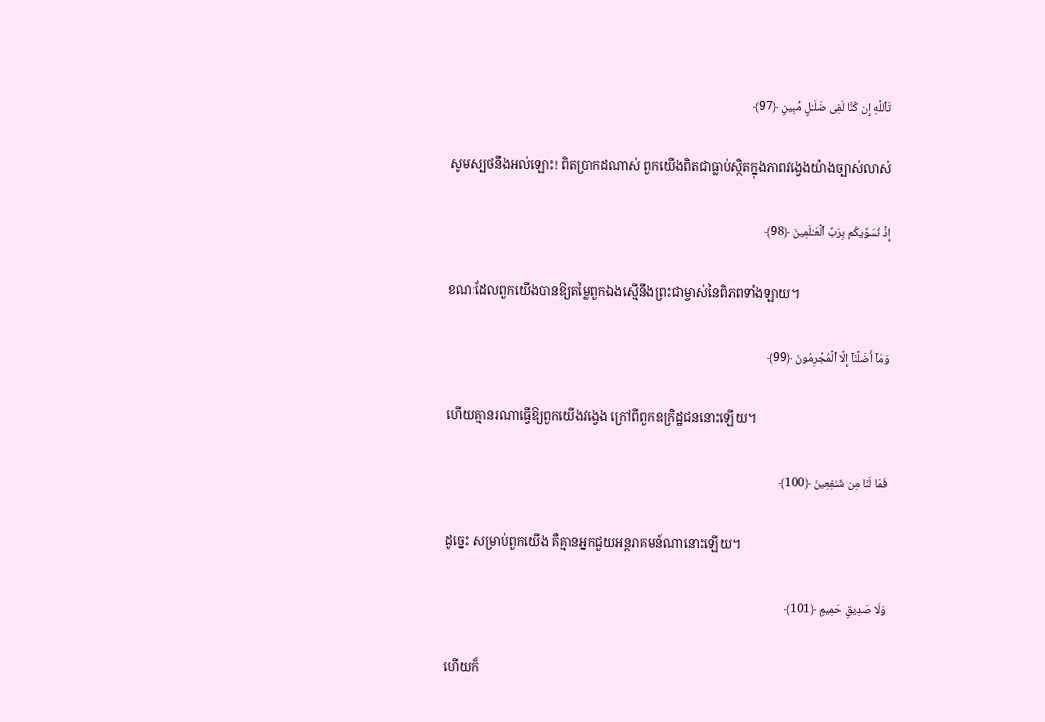تَٱللَّهِ إِن كُنَّا لَفِی ضَلَـٰلࣲ مُّبِینٍ ﴿97﴾

សូមស្បថនឹងអល់ឡោះ! ពិតប្រាកដណាស់ ពួកយើងពិតជាធ្លាប់ស្ថិតក្នុងភាពវង្វេងយ៉ាងច្បាស់លាស់

إِذۡ نُسَوِّیكُم بِرَبِّ ٱلۡعَـٰلَمِینَ ﴿98﴾

ខណៈដែលពួកយើងបានឱ្យតម្លៃពួកឯងស្មើនឹងព្រះជាម្ចាស់នៃពិភពទាំងឡាយ។

وَمَاۤ أَضَلَّنَاۤ إِلَّا ٱلۡمُجۡرِمُونَ ﴿99﴾

ហើយគ្មានរណាធ្វើឱ្យពួកយើងវង្វេង ក្រៅពីពួកឧក្រិដ្ឋជននោះឡើយ។

فَمَا لَنَا مِن شَـٰفِعِینَ ﴿100﴾

ដូច្នេះ សម្រាប់ពួកយើង គឺគ្មានអ្នកជួយអន្តរាគមន៍ណានោះឡើយ។

وَلَا صَدِیقٍ حَمِیمࣲ ﴿101﴾

ហើយក៏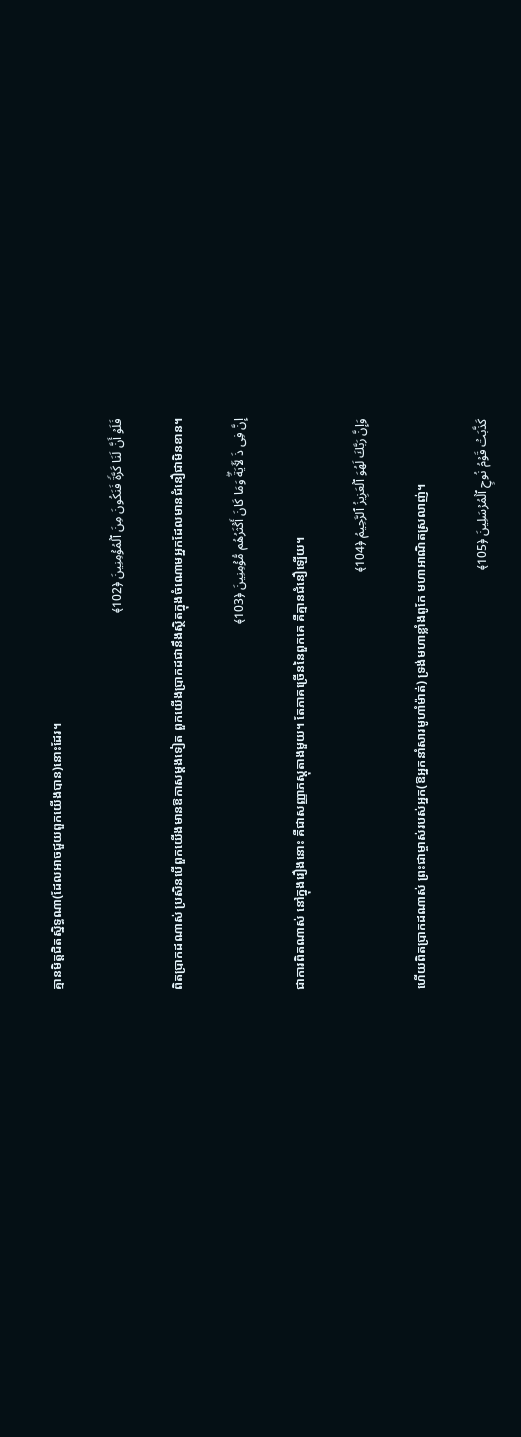គ្មានមិត្តជិតស្និទ្ធណា(ដែលអាចជួយពួកយើងបាន)នោះដែរ។

فَلَوۡ أَنَّ لَنَا كَرَّةࣰ فَنَكُونَ مِنَ ٱلۡمُؤۡمِنِینَ ﴿102﴾

ពិតប្រាកដណាស់ ប្រសិនបើពួកយើងមានឱកាសម្តងទៀត ពួកយើងប្រាកដជានឹងស្ថិតក្នុងចំណោមអ្នកដែលមានជំនឿជាមិនខាន។

إِنَّ فِی ذَ لَـَٔایَةࣰۖ وَمَا كَانَ أَكۡثَرُهُم مُّؤۡمِنِینَ ﴿103﴾

ជាការពិតណាស់ នៅក្នុងរឿងនោះ គឺជាសញ្ញាភស្តុតាងមួយ។ តែភាគច្រើននៃពួកគេ គឺគ្មានជំនឿឡើយ។

وَإِنَّ رَبَّكَ لَهُوَ ٱلۡعَزِیزُ ٱلرَّحِیمُ ﴿104﴾

ហើយពិតប្រាកដណាស់ ព្រះជាម្ចាស់របស់អ្នក(ឱអ្នកនាំសារមូហាំម៉ាត់) ទ្រង់មហាខ្លាំងពូកែ មហាអាណិតស្រលាញ់។

كَذَّبَتۡ قَوۡمُ نُوحٍ ٱلۡمُرۡسَلِینَ ﴿105﴾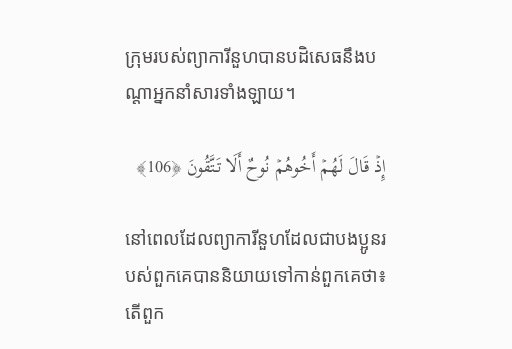ក្រុមរបស់ព្យាការីនួហបានបដិសេធនឹងបណ្តាអ្នកនាំសារទាំងឡាយ។

إِذۡ قَالَ لَهُمۡ أَخُوهُمۡ نُوحٌ أَلَا تَتَّقُونَ ﴿106﴾

នៅពេលដែលព្យាការីនួហដែលជាបងប្អូនរបស់ពួកគេបាននិយាយទៅកាន់ពួកគេថា៖ តើពួក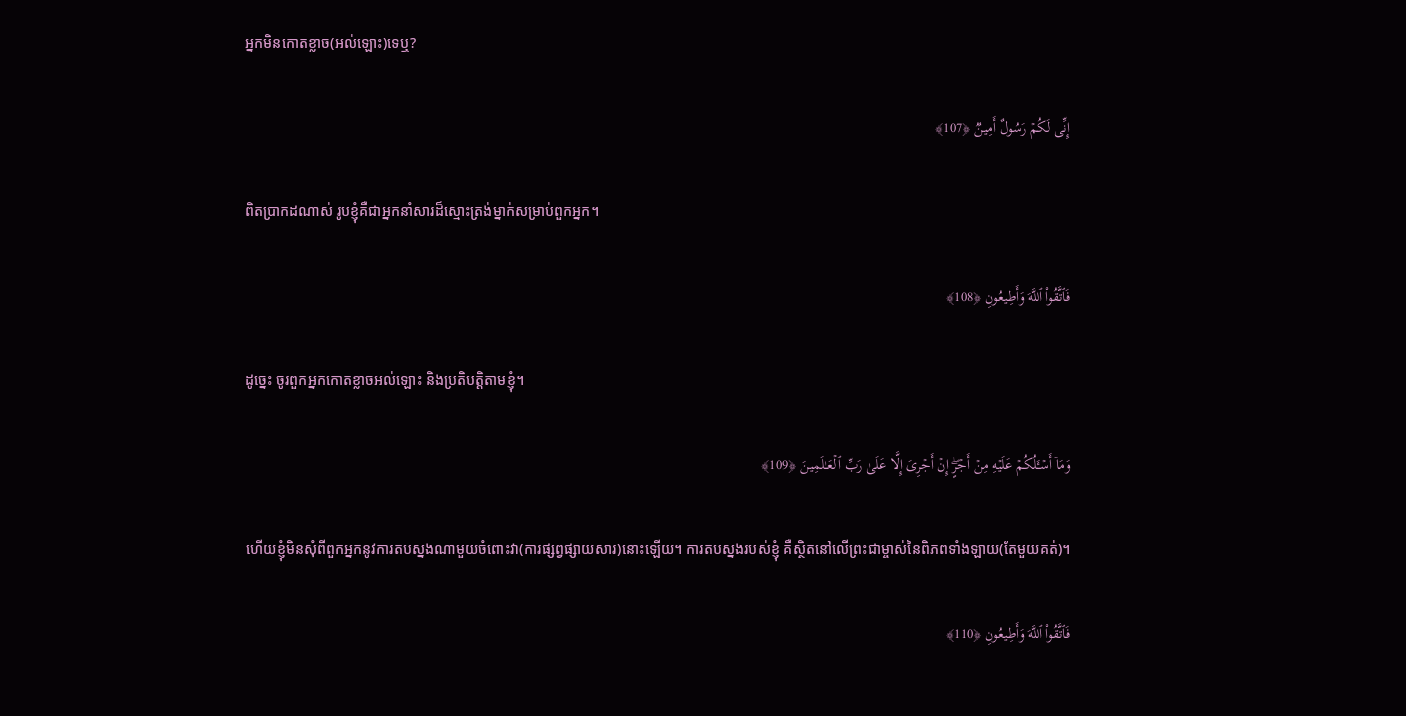អ្នកមិនកោតខ្លាច(អល់ឡោះ)ទេឬ?

إِنِّی لَكُمۡ رَسُولٌ أَمِینࣱ ﴿107﴾

ពិតប្រាកដណាស់ រូបខ្ញុំគឺជាអ្នកនាំសារដ៏ស្មោះត្រង់ម្នាក់សម្រាប់ពួកអ្នក។

فَٱتَّقُوا۟ ٱللَّهَ وَأَطِیعُونِ ﴿108﴾

ដូច្នេះ ចូរពួកអ្នកកោតខ្លាចអល់ឡោះ និងប្រតិបត្តិតាមខ្ញុំ។

وَمَاۤ أَسۡـَٔلُكُمۡ عَلَیۡهِ مِنۡ أَجۡرٍۖ إِنۡ أَجۡرِیَ إِلَّا عَلَىٰ رَبِّ ٱلۡعَـٰلَمِینَ ﴿109﴾

ហើយខ្ញុំមិនសុំពីពួកអ្នកនូវការតបស្នងណាមួយចំពោះវា(ការផ្សព្វផ្សាយសារ)នោះឡើយ។ ការតបស្នងរបស់ខ្ញុំ គឺស្ថិតនៅលើព្រះជាម្ចាស់នៃពិភពទាំងឡាយ(តែមួយគត់)។

فَٱتَّقُوا۟ ٱللَّهَ وَأَطِیعُونِ ﴿110﴾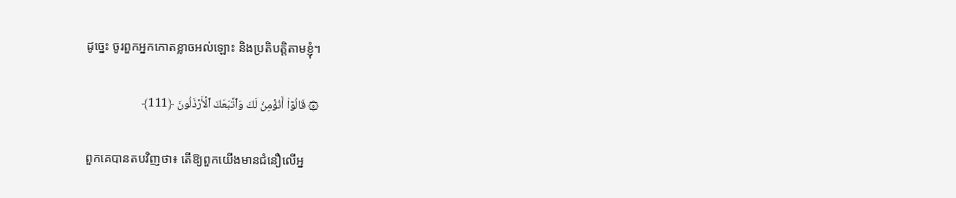ដូច្នេះ ចូរពួកអ្នកកោតខ្លាចអល់ឡោះ និងប្រតិបត្តិតាមខ្ញុំ។

۞ قَالُوۤا۟ أَنُؤۡمِنُ لَكَ وَٱتَّبَعَكَ ٱلۡأَرۡذَلُونَ ﴿111﴾

ពួកគេបានតបវិញថា៖ តើឱ្យពួកយើងមានជំនឿលើអ្ន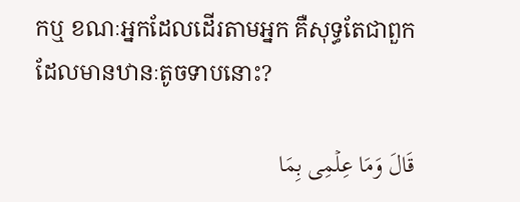កឬ ខណៈអ្នកដែលដើរតាមអ្នក គឺសុទ្ធតែជាពួកដែលមានឋានៈតូចទាបនោះ?

قَالَ وَمَا عِلۡمِی بِمَا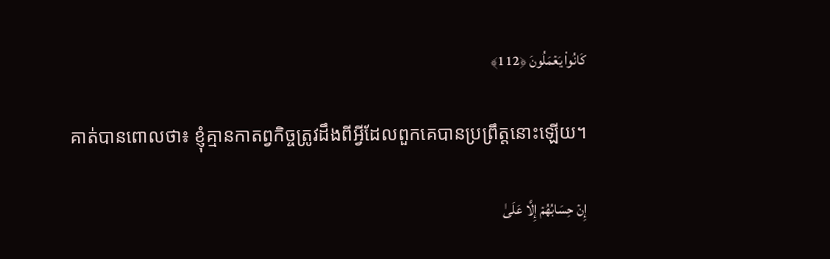كَانُوا۟ یَعۡمَلُونَ ﴿112﴾

គាត់បានពោលថា៖ ខ្ញុំគ្មានកាតព្វកិច្ចត្រូវដឹងពីអ្វីដែលពួកគេបានប្រព្រឹត្តនោះឡើយ។

إِنۡ حِسَابُهُمۡ إِلَّا عَلَىٰ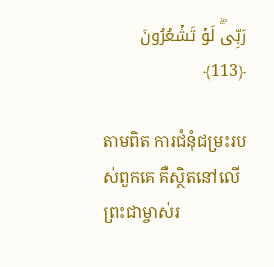رَبِّیۖ لَوۡ تَشۡعُرُونَ ﴿113﴾

តាមពិត ការជំនុំជម្រះរបស់ពួកគេ គឺស្ថិតនៅលើព្រះជាម្ចាស់រ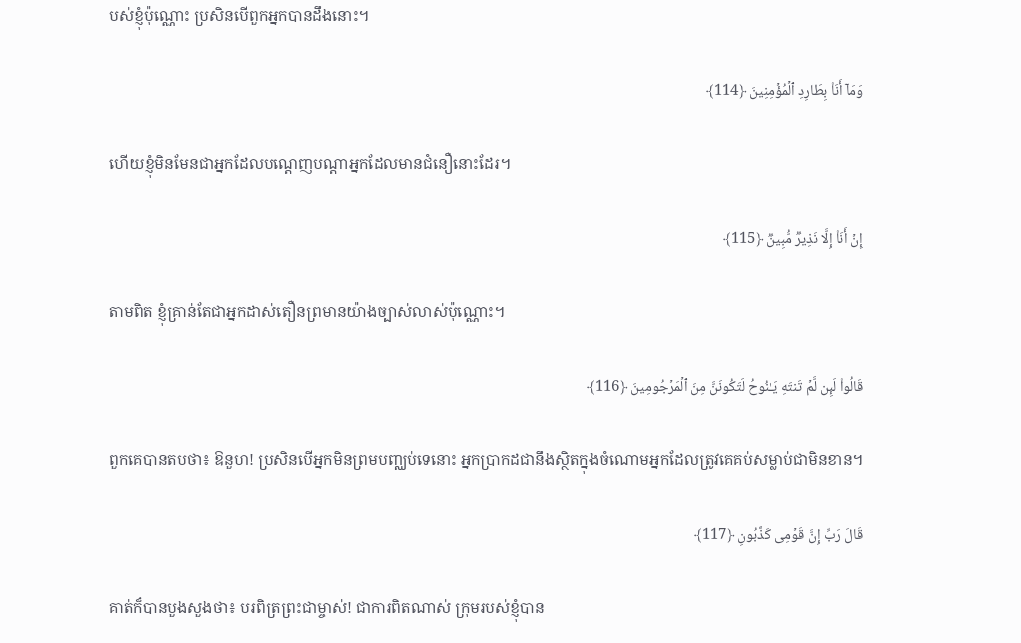បស់ខ្ញុំប៉ុណ្ណោះ ប្រសិនបើពួកអ្នកបានដឹងនោះ។

وَمَاۤ أَنَا۠ بِطَارِدِ ٱلۡمُؤۡمِنِینَ ﴿114﴾

ហើយខ្ញុំមិនមែនជាអ្នកដែលបណ្តេញបណ្តាអ្នកដែលមានជំនឿនោះដែរ។

إِنۡ أَنَا۠ إِلَّا نَذِیرࣱ مُّبِینࣱ ﴿115﴾

តាមពិត ខ្ញុំគ្រាន់តែជាអ្នកដាស់តឿនព្រមានយ៉ាងច្បាស់លាស់ប៉ុណ្ណោះ។

قَالُوا۟ لَىِٕن لَّمۡ تَنتَهِ یَـٰنُوحُ لَتَكُونَنَّ مِنَ ٱلۡمَرۡجُومِینَ ﴿116﴾

ពួកគេបានតបថា៖ ឱនួហ! ប្រសិនបើអ្នកមិនព្រមបញ្ឈប់ទេនោះ អ្នកប្រាកដជានឹងស្ថិតក្នុងចំណោមអ្នកដែលត្រូវគេគប់សម្លាប់ជាមិនខាន។

قَالَ رَبِّ إِنَّ قَوۡمِی كَذَّبُونِ ﴿117﴾

គាត់ក៏បានបួងសួងថា៖ បរពិត្រព្រះជាម្ចាស់! ជាការពិតណាស់ ក្រុមរបស់ខ្ញុំបាន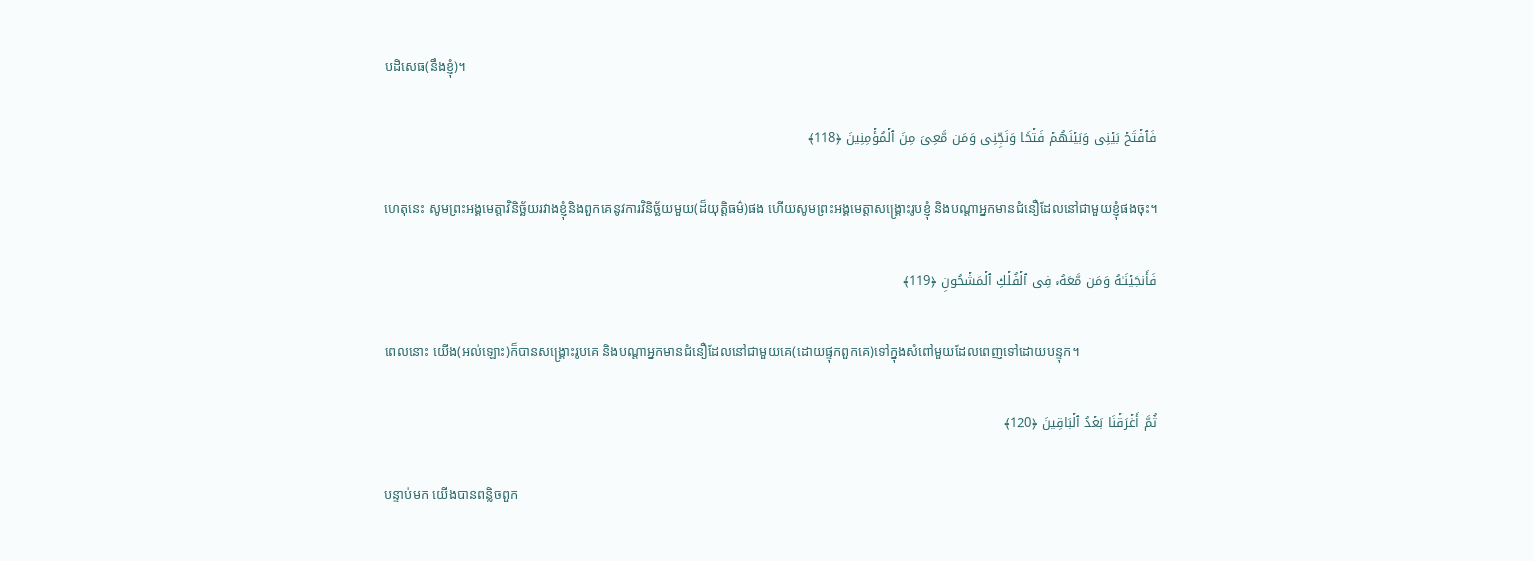បដិសេធ(នឹងខ្ញុំ)។

فَٱفۡتَحۡ بَیۡنِی وَبَیۡنَهُمۡ فَتۡحࣰا وَنَجِّنِی وَمَن مَّعِیَ مِنَ ٱلۡمُؤۡمِنِینَ ﴿118﴾

ហេតុនេះ សូមព្រះអង្គមេត្តាវិនិច្ឆ័យរវាងខ្ញុំនិងពួកគេនូវការវិនិច្ឆ័យមួយ(ដ៏យុត្តិធម៌)ផង ហើយសូមព្រះអង្គមេត្តាសង្គ្រោះរូបខ្ញុំ និងបណ្តាអ្នកមានជំនឿដែលនៅជាមួយខ្ញុំផងចុះ។

فَأَنجَیۡنَـٰهُ وَمَن مَّعَهُۥ فِی ٱلۡفُلۡكِ ٱلۡمَشۡحُونِ ﴿119﴾

ពេលនោះ យើង(អល់ឡោះ)ក៏បានសង្គ្រោះរូបគេ និងបណ្តាអ្នកមានជំនឿដែលនៅជាមួយគេ(ដោយផ្ទុកពួកគេ)ទៅក្នុងសំពៅមួយដែលពេញទៅដោយបន្ទុក។

ثُمَّ أَغۡرَقۡنَا بَعۡدُ ٱلۡبَاقِینَ ﴿120﴾

បន្ទាប់មក យើងបានពន្លិចពួក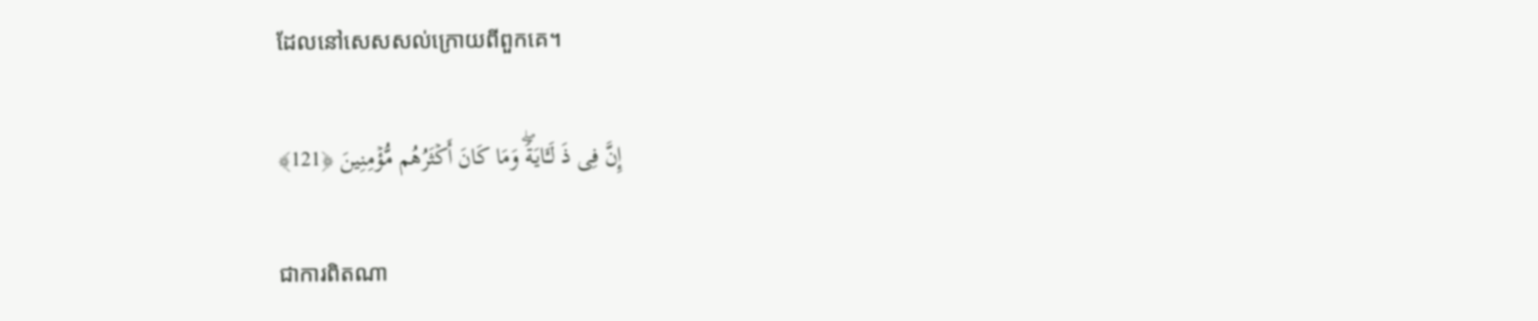ដែលនៅសេសសល់ក្រោយពីពួកគេ។

إِنَّ فِی ذَ لَـَٔایَةࣰۖ وَمَا كَانَ أَكۡثَرُهُم مُّؤۡمِنِینَ ﴿121﴾

ជាការពិតណា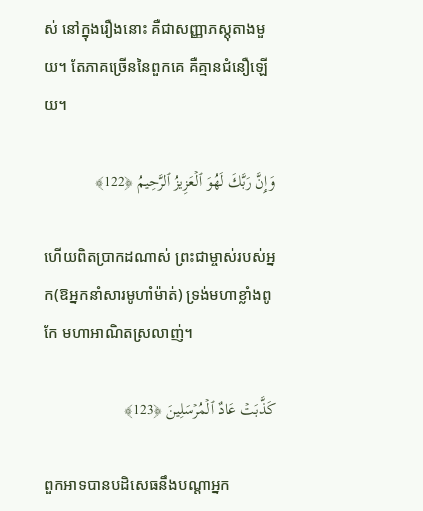ស់ នៅក្នុងរឿងនោះ គឺជាសញ្ញាភស្តុតាងមួយ។ តែភាគច្រើននៃពួកគេ គឺគ្មានជំនឿឡើយ។

وَإِنَّ رَبَّكَ لَهُوَ ٱلۡعَزِیزُ ٱلرَّحِیمُ ﴿122﴾

ហើយពិតប្រាកដណាស់ ព្រះជាម្ចាស់របស់អ្នក(ឱអ្នកនាំសារមូហាំម៉ាត់) ទ្រង់មហាខ្លាំងពូកែ មហាអាណិតស្រលាញ់។

كَذَّبَتۡ عَادٌ ٱلۡمُرۡسَلِینَ ﴿123﴾

ពួកអាទបានបដិសេធនឹងបណ្តាអ្នក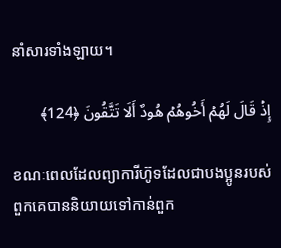នាំសារទាំងឡាយ។

إِذۡ قَالَ لَهُمۡ أَخُوهُمۡ هُودٌ أَلَا تَتَّقُونَ ﴿124﴾

ខណៈពេលដែលព្យាការីហ៊ូទដែលជាបងប្អូនរបស់ពួកគេបាននិយាយទៅកាន់ពួក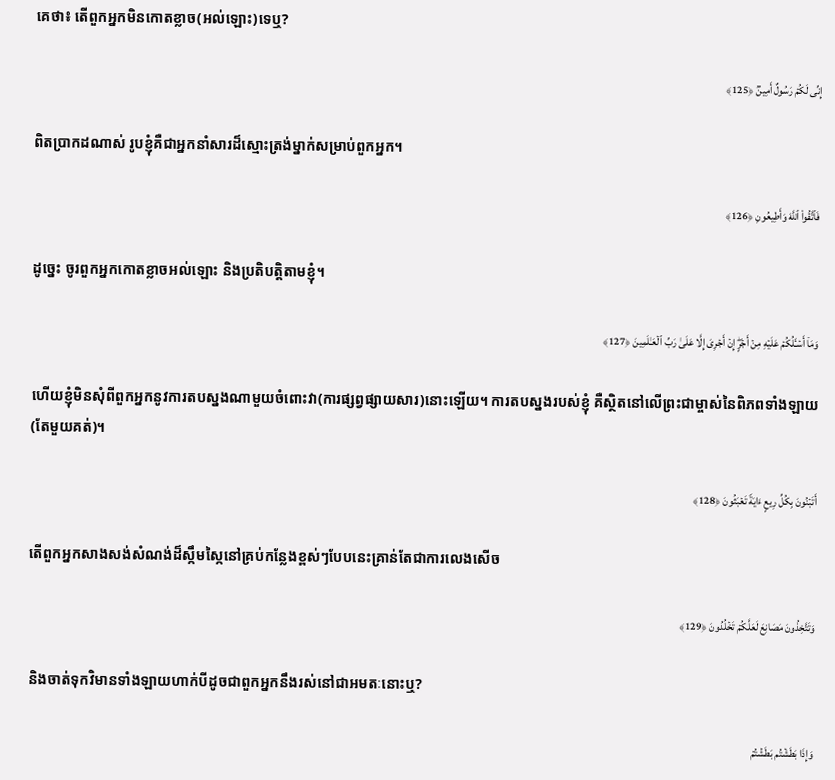គេថា៖ តើពួកអ្នកមិនកោតខ្លាច(អល់ឡោះ)ទេឬ?

إِنِّی لَكُمۡ رَسُولٌ أَمِینࣱ ﴿125﴾

ពិតប្រាកដណាស់ រូបខ្ញុំគឺជាអ្នកនាំសារដ៏ស្មោះត្រង់ម្នាក់សម្រាប់ពួកអ្នក។

فَٱتَّقُوا۟ ٱللَّهَ وَأَطِیعُونِ ﴿126﴾

ដូច្នេះ ចូរពួកអ្នកកោតខ្លាចអល់ឡោះ និងប្រតិបត្តិតាមខ្ញុំ។

وَمَاۤ أَسۡـَٔلُكُمۡ عَلَیۡهِ مِنۡ أَجۡرٍۖ إِنۡ أَجۡرِیَ إِلَّا عَلَىٰ رَبِّ ٱلۡعَـٰلَمِینَ ﴿127﴾

ហើយខ្ញុំមិនសុំពីពួកអ្នកនូវការតបស្នងណាមួយចំពោះវា(ការផ្សព្វផ្សាយសារ)នោះឡើយ។ ការតបស្នងរបស់ខ្ញុំ គឺស្ថិតនៅលើព្រះជាម្ចាស់នៃពិភពទាំងឡាយ(តែមួយគត់)។

أَتَبۡنُونَ بِكُلِّ رِیعٍ ءَایَةࣰ تَعۡبَثُونَ ﴿128﴾

តើពួកអ្នកសាងសង់សំណង់ដ៏ស្កឹមស្កៃនៅគ្រប់កន្លែងខ្ពស់ៗបែបនេះគ្រាន់តែជាការលេងសើច

وَتَتَّخِذُونَ مَصَانِعَ لَعَلَّكُمۡ تَخۡلُدُونَ ﴿129﴾

និងចាត់ទុកវិមានទាំងឡាយហាក់បីដូចជាពួកអ្នកនឹងរស់នៅជាអមតៈនោះឬ?

وَإِذَا بَطَشۡتُم بَطَشۡتُمۡ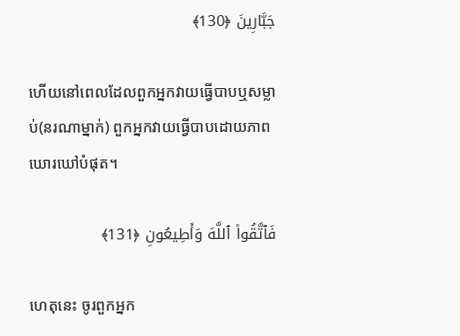جَبَّارِینَ ﴿130﴾

ហើយនៅពេលដែលពួកអ្នកវាយធ្វើបាបឬសម្លាប់(នរណាម្នាក់) ពួកអ្នកវាយធ្វើបាបដោយភាពឃោរឃៅបំផុត។

فَٱتَّقُوا۟ ٱللَّهَ وَأَطِیعُونِ ﴿131﴾

ហេតុនេះ ចូរពួកអ្នក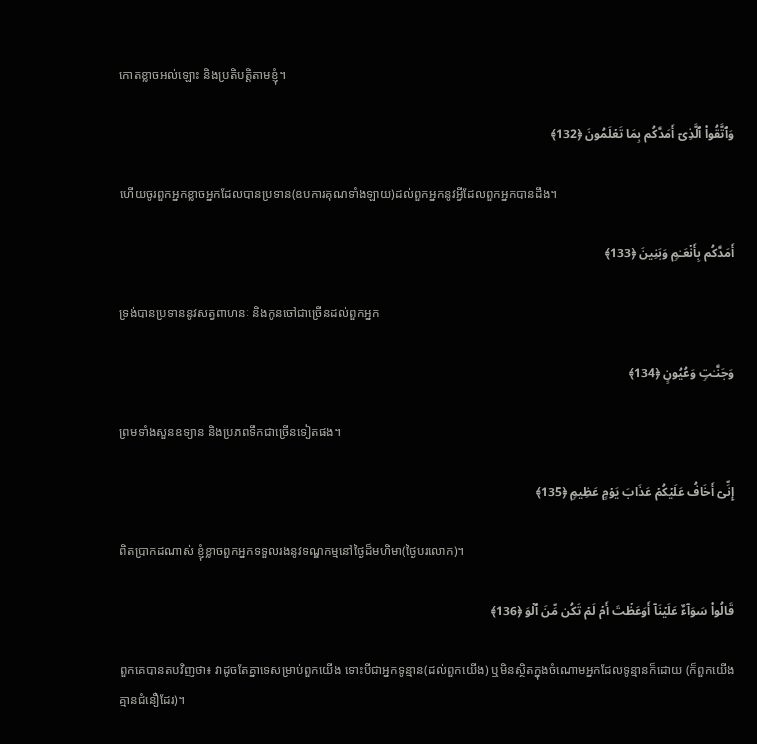កោតខ្លាចអល់ឡោះ និងប្រតិបត្តិតាមខ្ញុំ។

وَٱتَّقُوا۟ ٱلَّذِیۤ أَمَدَّكُم بِمَا تَعۡلَمُونَ ﴿132﴾

ហើយចូរពួកអ្នកខ្លាចអ្នកដែលបានប្រទាន(ឧបការគុណទាំងឡាយ)ដល់ពួកអ្នកនូវអ្វីដែលពួកអ្នកបានដឹង។

أَمَدَّكُم بِأَنۡعَـٰمࣲ وَبَنِینَ ﴿133﴾

ទ្រង់បានប្រទាននូវសត្វពាហនៈ និងកូនចៅជាច្រើនដល់ពួកអ្នក

وَجَنَّـٰتࣲ وَعُیُونٍ ﴿134﴾

ព្រមទាំងសួនឧទ្យាន និងប្រភពទឹកជាច្រើនទៀតផង។

إِنِّیۤ أَخَافُ عَلَیۡكُمۡ عَذَابَ یَوۡمٍ عَظِیمࣲ ﴿135﴾

ពិតប្រាកដណាស់ ខ្ញុំខ្លាចពួកអ្នកទទួលរងនូវទណ្ឌកម្មនៅថ្ងៃដ៏មហិមា(ថ្ងៃបរលោក)។

قَالُوا۟ سَوَاۤءٌ عَلَیۡنَاۤ أَوَعَظۡتَ أَمۡ لَمۡ تَكُن مِّنَ ٱلۡوَ ﴿136﴾

ពួកគេបានតបវិញថា៖ វាដូចតែគ្នាទេសម្រាប់ពួកយើង ទោះបីជាអ្នកទូន្មាន(ដល់ពួកយើង) ឬមិនស្ថិតក្នុងចំណោមអ្នកដែលទូន្មានក៏ដោយ (ក៏ពួកយើងគ្មានជំនឿដែរ)។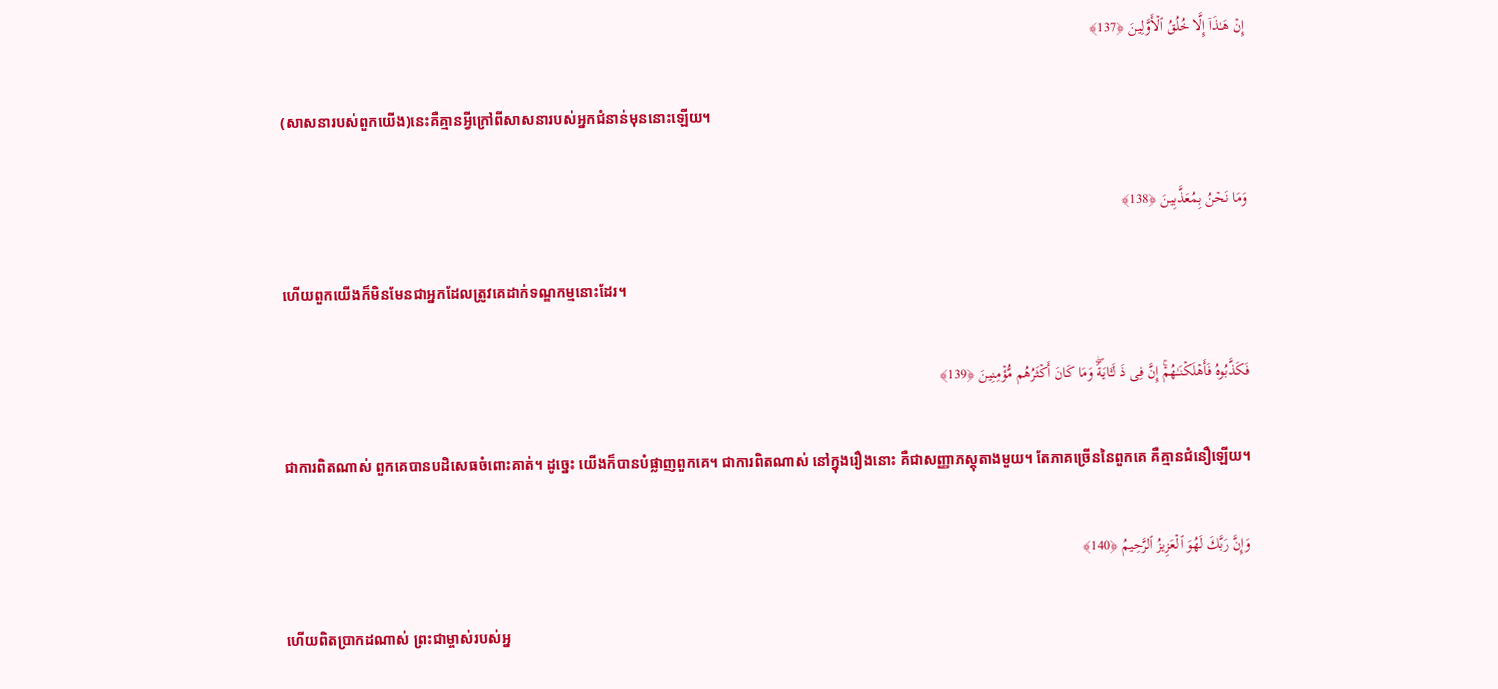إِنۡ هَـٰذَاۤ إِلَّا خُلُقُ ٱلۡأَوَّلِینَ ﴿137﴾

(សាសនារបស់ពួកយើង)នេះគឺគ្មានអ្វីក្រៅពីសាសនារបស់អ្នកជំនាន់មុននោះឡើយ។

وَمَا نَحۡنُ بِمُعَذَّبِینَ ﴿138﴾

ហើយពួកយើងក៏មិនមែនជាអ្នកដែលត្រូវគេដាក់ទណ្ឌកម្មនោះដែរ។

فَكَذَّبُوهُ فَأَهۡلَكۡنَـٰهُمۡۚ إِنَّ فِی ذَ لَـَٔایَةࣰۖ وَمَا كَانَ أَكۡثَرُهُم مُّؤۡمِنِینَ ﴿139﴾

ជាការពិតណាស់ ពួកគេបានបដិសេធចំពោះគាត់។ ដូច្នេះ យើងក៏បានបំផ្លាញពួកគេ។ ជាការពិតណាស់ នៅក្នុងរឿងនោះ គឺជាសញ្ញាភស្តុតាងមួយ។ តែភាគច្រើននៃពួកគេ គឺគ្មានជំនឿឡើយ។

وَإِنَّ رَبَّكَ لَهُوَ ٱلۡعَزِیزُ ٱلرَّحِیمُ ﴿140﴾

ហើយពិតប្រាកដណាស់ ព្រះជាម្ចាស់របស់អ្ន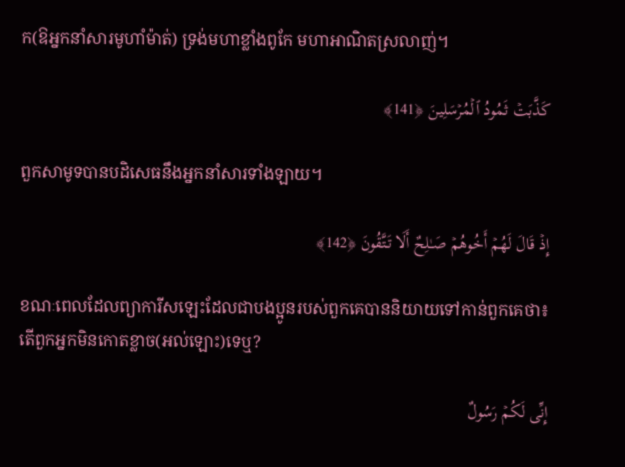ក(ឱអ្នកនាំសារមូហាំម៉ាត់) ទ្រង់មហាខ្លាំងពូកែ មហាអាណិតស្រលាញ់។

كَذَّبَتۡ ثَمُودُ ٱلۡمُرۡسَلِینَ ﴿141﴾

ពួកសាមូទបានបដិសេធនឹងអ្នកនាំសារទាំងឡាយ។

إِذۡ قَالَ لَهُمۡ أَخُوهُمۡ صَـٰلِحٌ أَلَا تَتَّقُونَ ﴿142﴾

ខណៈពេលដែលព្យាការីសឡេះដែលជាបងប្អូនរបស់ពួកគេបាននិយាយទៅកាន់ពួកគេថា៖ តើពួកអ្នកមិនកោតខ្លាច(អល់ឡោះ)ទេឬ?

إِنِّی لَكُمۡ رَسُولٌ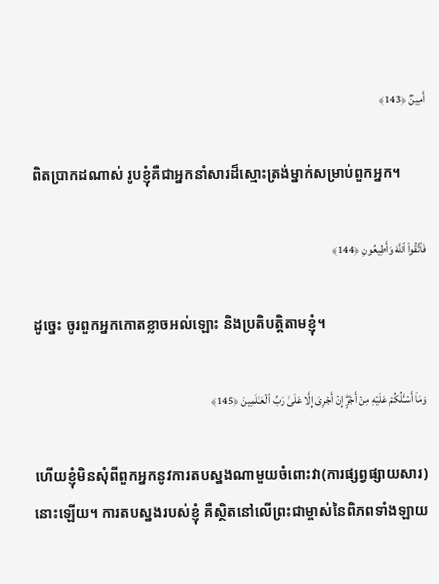أَمِینࣱ ﴿143﴾

ពិតប្រាកដណាស់ រូបខ្ញុំគឺជាអ្នកនាំសារដ៏ស្មោះត្រង់ម្នាក់សម្រាប់ពួកអ្នក។

فَٱتَّقُوا۟ ٱللَّهَ وَأَطِیعُونِ ﴿144﴾

ដូច្នេះ ចូរពួកអ្នកកោតខ្លាចអល់ឡោះ និងប្រតិបត្តិតាមខ្ញុំ។

وَمَاۤ أَسۡـَٔلُكُمۡ عَلَیۡهِ مِنۡ أَجۡرٍۖ إِنۡ أَجۡرِیَ إِلَّا عَلَىٰ رَبِّ ٱلۡعَـٰلَمِینَ ﴿145﴾

ហើយខ្ញុំមិនសុំពីពួកអ្នកនូវការតបស្នងណាមួយចំពោះវា(ការផ្សព្វផ្សាយសារ)នោះឡើយ។ ការតបស្នងរបស់ខ្ញុំ គឺស្ថិតនៅលើព្រះជាម្ចាស់នៃពិភពទាំងឡាយ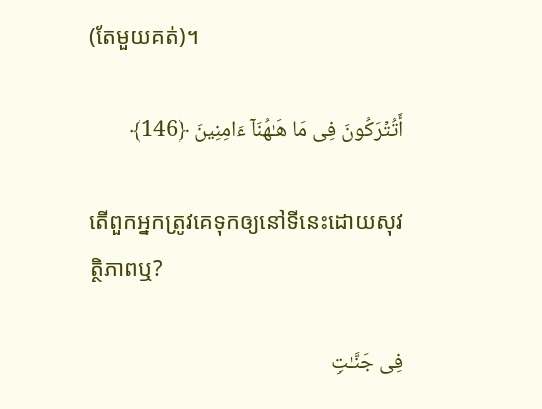(តែមួយគត់)។

أَتُتۡرَكُونَ فِی مَا هَـٰهُنَاۤ ءَامِنِینَ ﴿146﴾

តើពួកអ្នកត្រូវគេទុកឲ្យនៅទីនេះដោយសុវត្ថិភាពឬ?

فِی جَنَّـٰتࣲ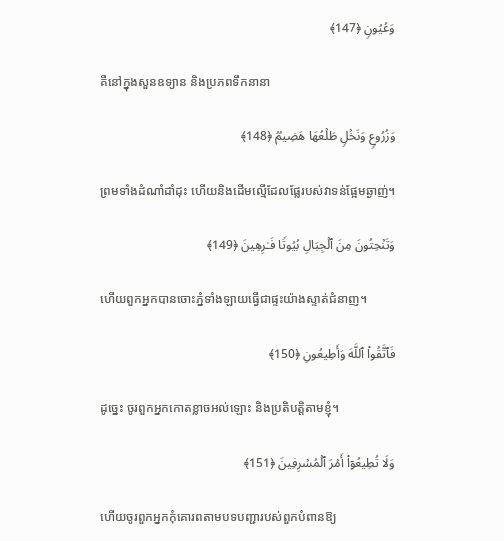وَعُیُونࣲ ﴿147﴾

គឺនៅក្នុងសួនឧទ្យាន និងប្រភពទឹកនានា

وَزُرُوعࣲ وَنَخۡلࣲ طَلۡعُهَا هَضِیمࣱ ﴿148﴾

ព្រមទាំងដំណាំដាំដុះ ហើយនិងដើមល្មើដែលផ្លែរបស់វាទន់ផ្អែមឆ្ងាញ់។

وَتَنۡحِتُونَ مِنَ ٱلۡجِبَالِ بُیُوتࣰا فَـٰرِهِینَ ﴿149﴾

ហើយពួកអ្នកបានចោះភ្នំទាំងឡាយធ្វើជាផ្ទះយ៉ាងស្ទាត់ជំនាញ។

فَٱتَّقُوا۟ ٱللَّهَ وَأَطِیعُونِ ﴿150﴾

ដូច្នេះ ចូរពួកអ្នកកោតខ្លាចអល់ឡោះ និងប្រតិបត្តិតាមខ្ញុំ។

وَلَا تُطِیعُوۤا۟ أَمۡرَ ٱلۡمُسۡرِفِینَ ﴿151﴾

ហើយចូរពួកអ្នកកុំគោរពតាមបទបញ្ជារបស់ពួកបំពានឱ្យ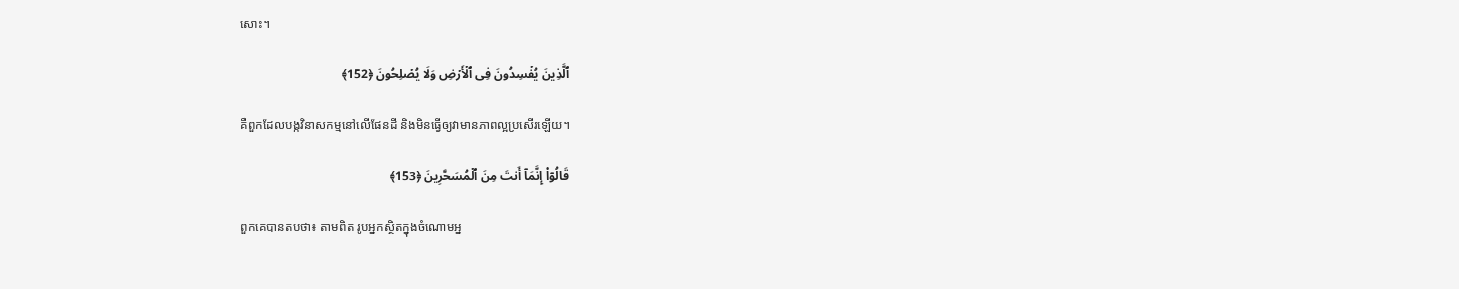សោះ។

ٱلَّذِینَ یُفۡسِدُونَ فِی ٱلۡأَرۡضِ وَلَا یُصۡلِحُونَ ﴿152﴾

គឺពួកដែលបង្កវិនាសកម្មនៅលើផែនដី និងមិនធ្វើឲ្យវាមានភាពល្អប្រសើរឡើយ។

قَالُوۤا۟ إِنَّمَاۤ أَنتَ مِنَ ٱلۡمُسَحَّرِینَ ﴿153﴾

ពួកគេបានតបថា៖ តាមពិត រូបអ្នកស្ថិតក្នុងចំណោមអ្ន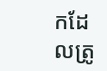កដែលត្រូ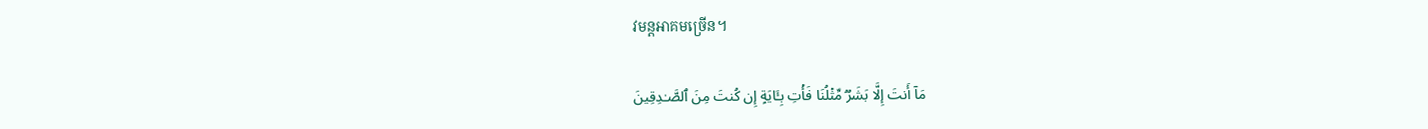វមន្តអាគមច្រើន។

مَاۤ أَنتَ إِلَّا بَشَرࣱ مِّثۡلُنَا فَأۡتِ بِـَٔایَةٍ إِن كُنتَ مِنَ ٱلصَّـٰدِقِینَ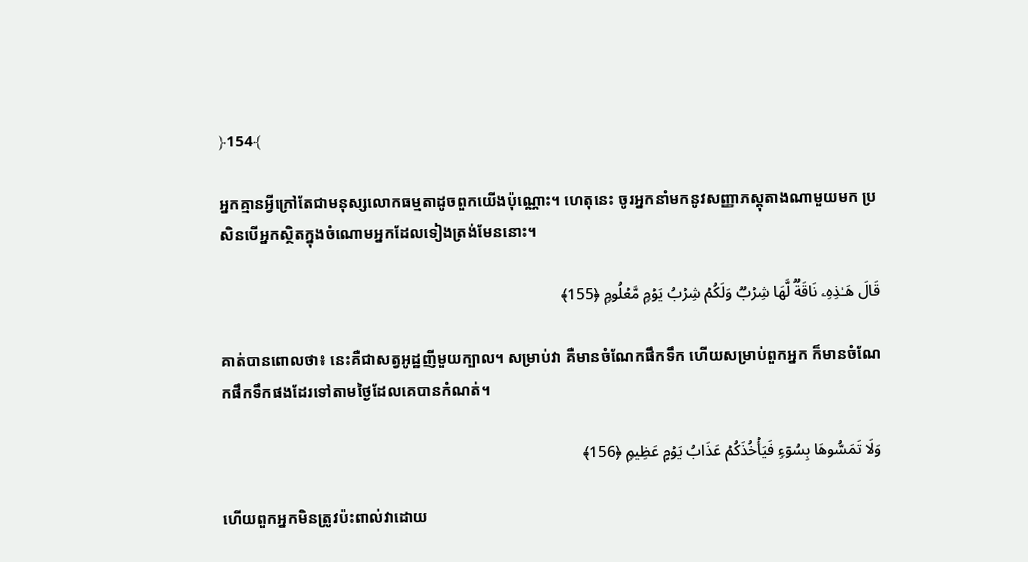﴿154﴾

អ្នកគ្មានអ្វីក្រៅតែជាមនុស្សលោកធម្មតាដូចពួកយើងប៉ុណ្ណោះ។ ហេតុនេះ ចូរអ្នកនាំមកនូវសញ្ញាភស្តុតាងណាមួយមក ប្រសិនបើអ្នកស្ថិតក្នុងចំណោមអ្នកដែលទៀងត្រង់មែននោះ។

قَالَ هَـٰذِهِۦ نَاقَةࣱ لَّهَا شِرۡبࣱ وَلَكُمۡ شِرۡبُ یَوۡمࣲ مَّعۡلُومࣲ ﴿155﴾

គាត់បានពោលថា៖ នេះគឺជាសត្វអូដ្ឋញីមួយក្បាល។ សម្រាប់វា គឺមានចំណែកផឹកទឹក ហើយសម្រាប់ពួកអ្នក ក៏មានចំណែកផឹកទឹកផងដែរទៅតាមថ្ងៃដែលគេបានកំណត់។

وَلَا تَمَسُّوهَا بِسُوۤءࣲ فَیَأۡخُذَكُمۡ عَذَابُ یَوۡمٍ عَظِیمࣲ ﴿156﴾

ហើយពួកអ្នកមិនត្រូវប៉ះពាល់វាដោយ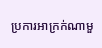ប្រការអាក្រក់ណាមួ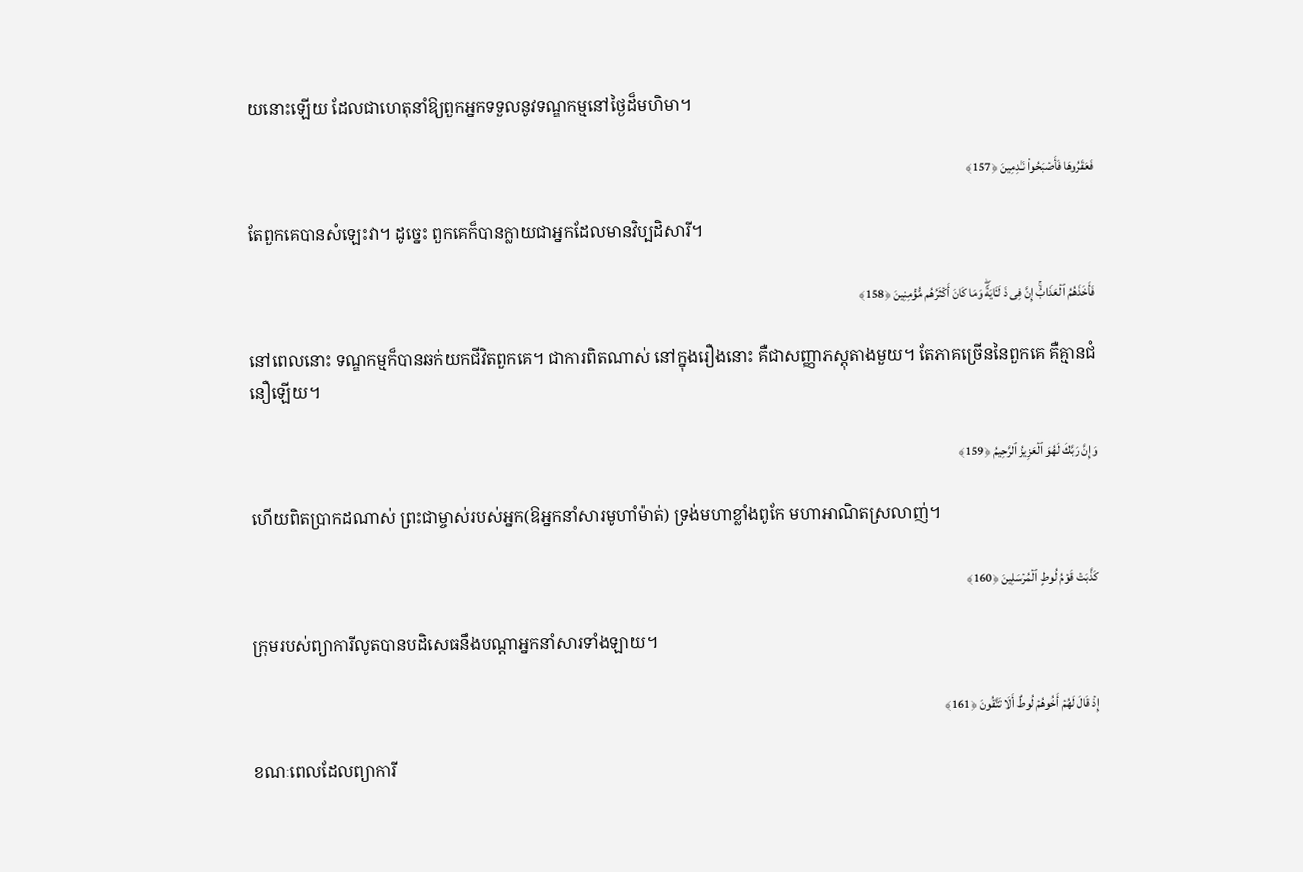យនោះឡើយ ដែលជាហេតុនាំឱ្យពួកអ្នកទទួលនូវទណ្ឌកម្មនៅថ្ងៃដ៏មហិមា។

فَعَقَرُوهَا فَأَصۡبَحُوا۟ نَـٰدِمِینَ ﴿157﴾

តែពួកគេបានសំឡេះវា។ ដូច្នេះ ពួកគេក៏បានក្លាយជាអ្នកដែលមានវិប្បដិសារី។

فَأَخَذَهُمُ ٱلۡعَذَابُۚ إِنَّ فِی ذَ لَـَٔایَةࣰۖ وَمَا كَانَ أَكۡثَرُهُم مُّؤۡمِنِینَ ﴿158﴾

នៅពេលនោះ ទណ្ឌកម្មក៏បានឆក់យកជីវិតពួកគេ។ ជាការពិតណាស់ នៅក្នុងរឿងនោះ គឺជាសញ្ញាភស្តុតាងមួយ។ តែភាគច្រើននៃពួកគេ គឺគ្មានជំនឿឡើយ។

وَإِنَّ رَبَّكَ لَهُوَ ٱلۡعَزِیزُ ٱلرَّحِیمُ ﴿159﴾

ហើយពិតប្រាកដណាស់ ព្រះជាម្ចាស់របស់អ្នក(ឱអ្នកនាំសារមូហាំម៉ាត់) ទ្រង់មហាខ្លាំងពូកែ មហាអាណិតស្រលាញ់។

كَذَّبَتۡ قَوۡمُ لُوطٍ ٱلۡمُرۡسَلِینَ ﴿160﴾

ក្រុមរបស់ព្យាការីលូតបានបដិសេធនឹងបណ្តាអ្នកនាំសារទាំងឡាយ។

إِذۡ قَالَ لَهُمۡ أَخُوهُمۡ لُوطٌ أَلَا تَتَّقُونَ ﴿161﴾

ខណៈពេលដែលព្យាការី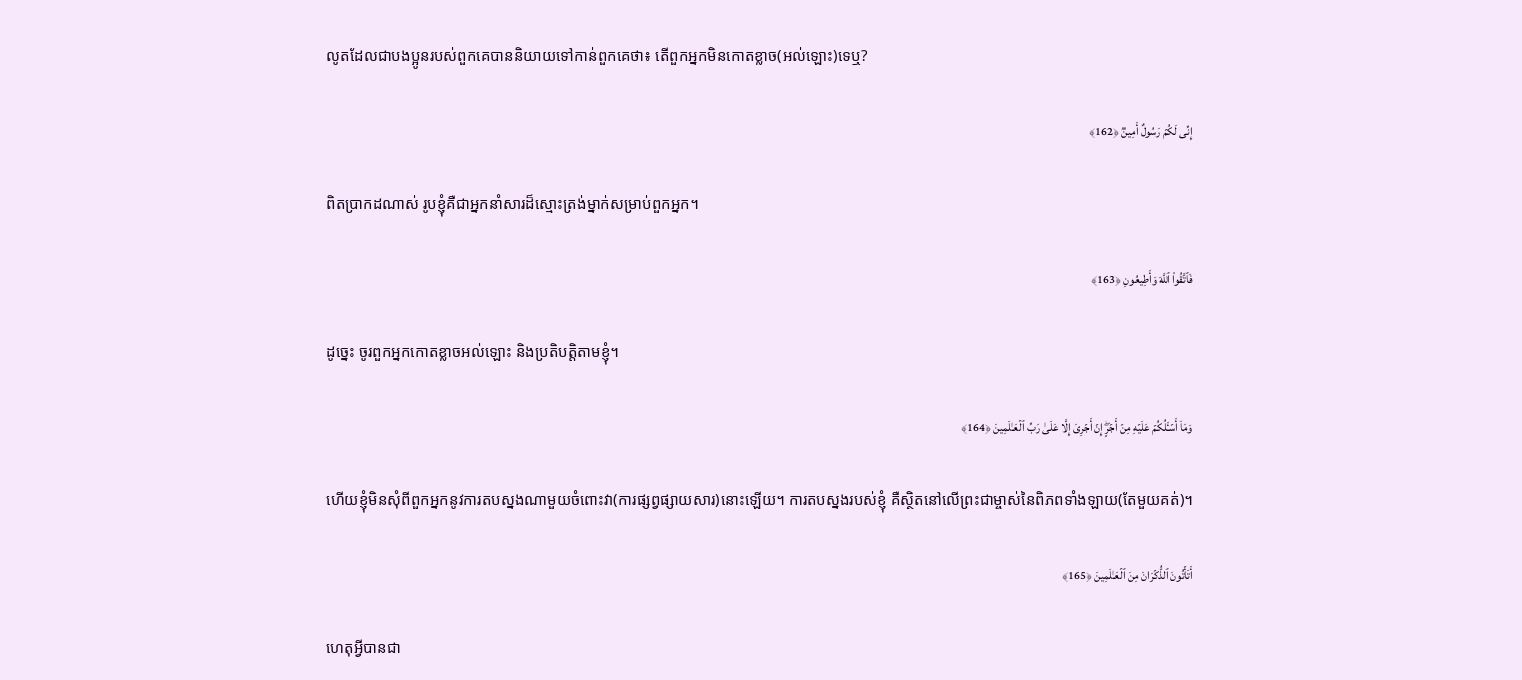លូតដែលជាបងប្អូនរបស់ពួកគេបាននិយាយទៅកាន់ពួកគេថា៖ តើពួកអ្នកមិនកោតខ្លាច(អល់ឡោះ)ទេឬ?

إِنِّی لَكُمۡ رَسُولٌ أَمِینࣱ ﴿162﴾

ពិតប្រាកដណាស់ រូបខ្ញុំគឺជាអ្នកនាំសារដ៏ស្មោះត្រង់ម្នាក់សម្រាប់ពួកអ្នក។

فَٱتَّقُوا۟ ٱللَّهَ وَأَطِیعُونِ ﴿163﴾

ដូច្នេះ ចូរពួកអ្នកកោតខ្លាចអល់ឡោះ និងប្រតិបត្តិតាមខ្ញុំ។

وَمَاۤ أَسۡـَٔلُكُمۡ عَلَیۡهِ مِنۡ أَجۡرٍۖ إِنۡ أَجۡرِیَ إِلَّا عَلَىٰ رَبِّ ٱلۡعَـٰلَمِینَ ﴿164﴾

ហើយខ្ញុំមិនសុំពីពួកអ្នកនូវការតបស្នងណាមួយចំពោះវា(ការផ្សព្វផ្សាយសារ)នោះឡើយ។ ការតបស្នងរបស់ខ្ញុំ គឺស្ថិតនៅលើព្រះជាម្ចាស់នៃពិភពទាំងឡាយ(តែមួយគត់)។

أَتَأۡتُونَ ٱلذُّكۡرَانَ مِنَ ٱلۡعَـٰلَمِینَ ﴿165﴾

ហេតុអ្វីបានជា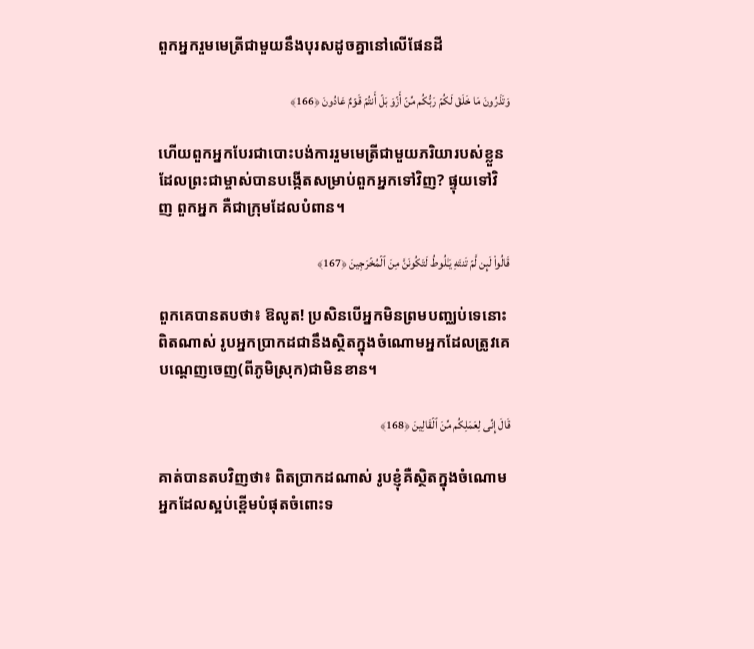ពួកអ្នករួមមេត្រីជាមួយនឹងបុរសដូចគ្នានៅលើផែនដី

وَتَذَرُونَ مَا خَلَقَ لَكُمۡ رَبُّكُم مِّنۡ أَزۡوَ بَلۡ أَنتُمۡ قَوۡمٌ عَادُونَ ﴿166﴾

ហើយពួកអ្នកបែរជាបោះបង់ការរួមមេត្រីជាមួយភរិយារបស់ខ្លួនដែលព្រះជាម្ចាស់បានបង្កើតសម្រាប់ពួកអ្នកទៅវិញ? ផ្ទុយទៅវិញ ពួកអ្នក គឺជាក្រុមដែលបំពាន។

قَالُوا۟ لَىِٕن لَّمۡ تَنتَهِ یَـٰلُوطُ لَتَكُونَنَّ مِنَ ٱلۡمُخۡرَجِینَ ﴿167﴾

ពួកគេបានតបថា៖ ឱលូត! ប្រសិនបើអ្នកមិនព្រមបញ្ឈប់ទេនោះ ពិតណាស់ រូបអ្នកប្រាកដជានឹងស្ថិតក្នុងចំណោមអ្នកដែលត្រូវគេបណ្តេញចេញ(ពីភូមិស្រុក)ជាមិនខាន។

قَالَ إِنِّی لِعَمَلِكُم مِّنَ ٱلۡقَالِینَ ﴿168﴾

គាត់បានតបវិញថា៖ ពិតប្រាកដណាស់ រូបខ្ញុំគឺស្ថិតក្នុងចំណោមអ្នកដែលស្អប់ខ្ពើមបំផុតចំពោះទ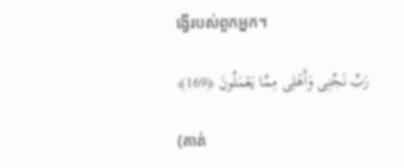ង្វើរបស់ពួកអ្នក។

رَبِّ نَجِّنِی وَأَهۡلِی مِمَّا یَعۡمَلُونَ ﴿169﴾

(គាត់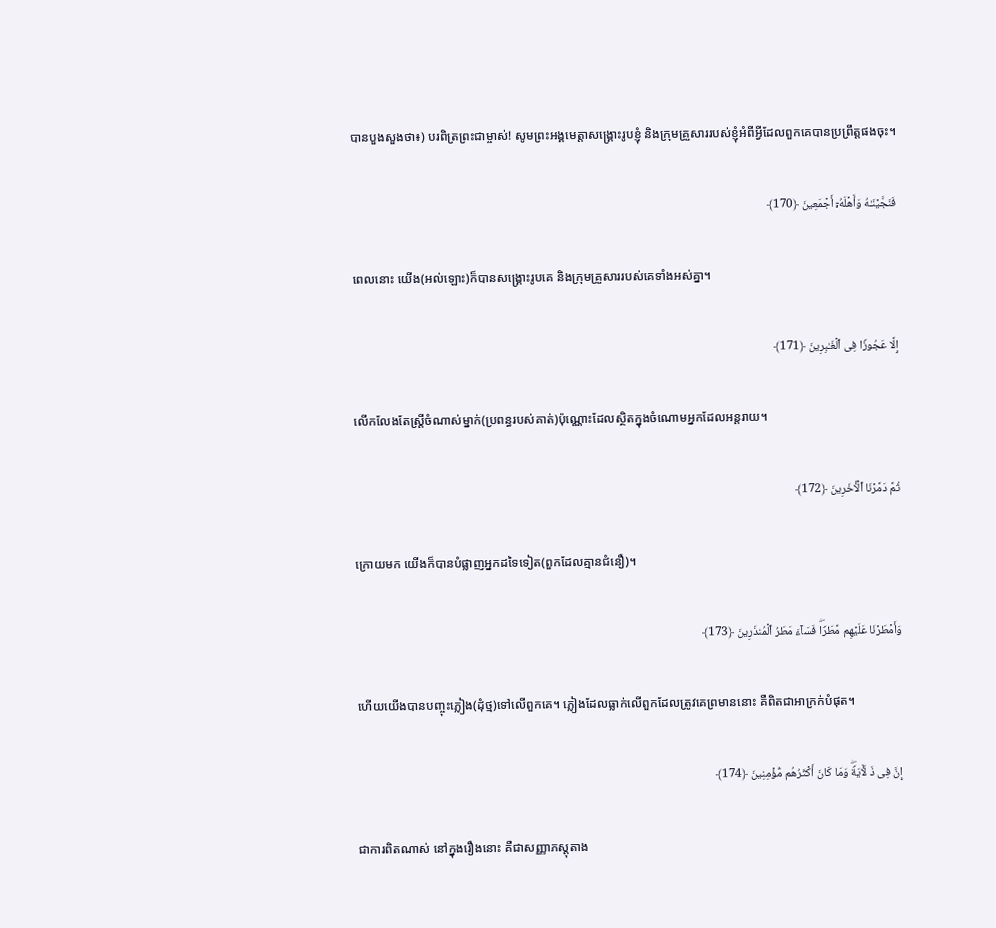បានបួងសួងថា៖) បរពិត្រព្រះជាម្ចាស់! សូមព្រះអង្គមេត្តាសង្គ្រោះរូបខ្ញុំ និងក្រុមគ្រួសាររបស់ខ្ញុំអំពីអ្វីដែលពួកគេបានប្រព្រឹត្តផងចុះ។

فَنَجَّیۡنَـٰهُ وَأَهۡلَهُۥۤ أَجۡمَعِینَ ﴿170﴾

ពេលនោះ យើង(អល់ឡោះ)ក៏បានសង្គ្រោះរូបគេ និងក្រុមគ្រួសាររបស់គេទាំងអស់គ្នា។

إِلَّا عَجُوزࣰا فِی ٱلۡغَـٰبِرِینَ ﴿171﴾

លើកលែងតែស្ត្រីចំណាស់ម្នាក់(ប្រពន្ធរបស់គាត់)ប៉ុណ្ណោះដែលស្ថិតក្នុងចំណោមអ្នកដែលអន្តរាយ។

ثُمَّ دَمَّرۡنَا ٱلۡـَٔاخَرِینَ ﴿172﴾

ក្រោយមក យើងក៏បានបំផ្លាញអ្នកដទៃទៀត(ពួកដែលគ្មានជំនឿ)។

وَأَمۡطَرۡنَا عَلَیۡهِم مَّطَرࣰاۖ فَسَاۤءَ مَطَرُ ٱلۡمُنذَرِینَ ﴿173﴾

ហើយយើងបានបញ្ចុះភ្លៀង(ដុំថ្ម)ទៅលើពួកគេ។ ភ្លៀងដែលធ្លាក់លើពួកដែលត្រូវគេព្រមាននោះ គឺពិតជាអាក្រក់បំផុត។

إِنَّ فِی ذَ لَـَٔایَةࣰۖ وَمَا كَانَ أَكۡثَرُهُم مُّؤۡمِنِینَ ﴿174﴾

ជាការពិតណាស់ នៅក្នុងរឿងនោះ គឺជាសញ្ញាភស្តុតាង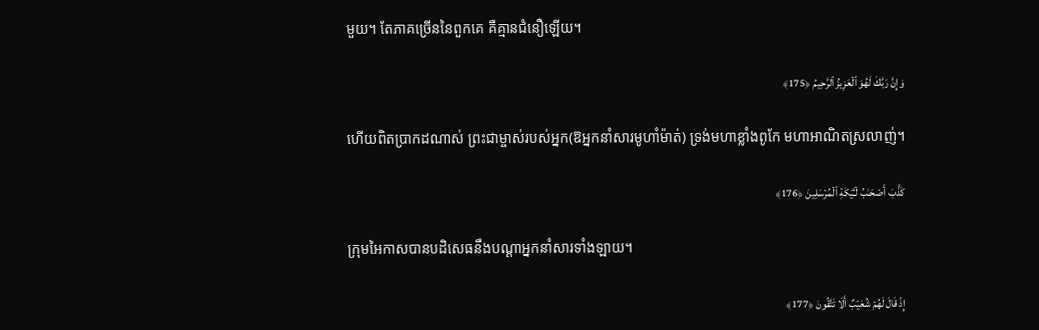មួយ។ តែភាគច្រើននៃពួកគេ គឺគ្មានជំនឿឡើយ។

وَإِنَّ رَبَّكَ لَهُوَ ٱلۡعَزِیزُ ٱلرَّحِیمُ ﴿175﴾

ហើយពិតប្រាកដណាស់ ព្រះជាម្ចាស់របស់អ្នក(ឱអ្នកនាំសារមូហាំម៉ាត់) ទ្រង់មហាខ្លាំងពូកែ មហាអាណិតស្រលាញ់។

كَذَّبَ أَصۡحَـٰبُ لۡـَٔیۡكَةِ ٱلۡمُرۡسَلِینَ ﴿176﴾

ក្រុមអៃកាសបានបដិសេធនឹងបណ្តាអ្នកនាំសារទាំងឡាយ។

إِذۡ قَالَ لَهُمۡ شُعَیۡبٌ أَلَا تَتَّقُونَ ﴿177﴾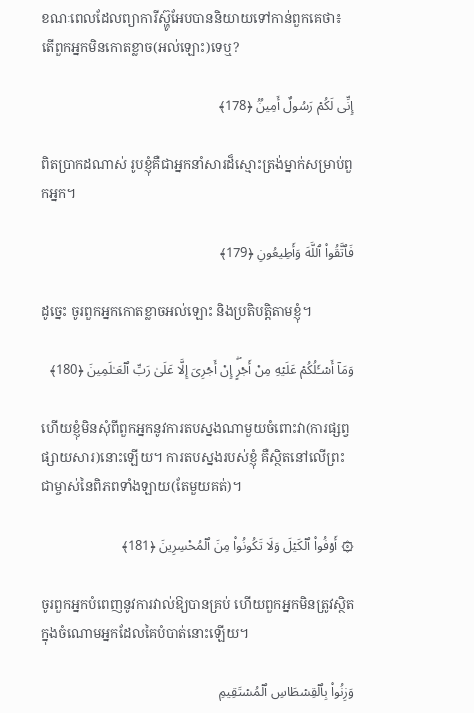ខណៈពេលដែលព្យាការីស្ហ៊ូអែបបាននិយាយទៅកាន់ពួកគេថា៖ តើពួកអ្នកមិនកោតខ្លាច(អល់ឡោះ)ទេឬ?

إِنِّی لَكُمۡ رَسُولٌ أَمِینࣱ ﴿178﴾

ពិតប្រាកដណាស់ រូបខ្ញុំគឺជាអ្នកនាំសារដ៏ស្មោះត្រង់ម្នាក់សម្រាប់ពួកអ្នក។

فَٱتَّقُوا۟ ٱللَّهَ وَأَطِیعُونِ ﴿179﴾

ដូច្នេះ ចូរពួកអ្នកកោតខ្លាចអល់ឡោះ និងប្រតិបត្តិតាមខ្ញុំ។

وَمَاۤ أَسۡـَٔلُكُمۡ عَلَیۡهِ مِنۡ أَجۡرٍۖ إِنۡ أَجۡرِیَ إِلَّا عَلَىٰ رَبِّ ٱلۡعَـٰلَمِینَ ﴿180﴾

ហើយខ្ញុំមិនសុំពីពួកអ្នកនូវការតបស្នងណាមួយចំពោះវា(ការផ្សព្វផ្សាយសារ)នោះឡើយ។ ការតបស្នងរបស់ខ្ញុំ គឺស្ថិតនៅលើព្រះជាម្ចាស់នៃពិភពទាំងឡាយ(តែមួយគត់)។

۞ أَوۡفُوا۟ ٱلۡكَیۡلَ وَلَا تَكُونُوا۟ مِنَ ٱلۡمُخۡسِرِینَ ﴿181﴾

ចូរពួកអ្នកបំពេញនូវការវាល់ឱ្យបានគ្រប់ ហើយពួកអ្នកមិនត្រូវស្ថិតក្នុងចំណោមអ្នកដែលគៃបំបាត់នោះឡើយ។

وَزِنُوا۟ بِٱلۡقِسۡطَاسِ ٱلۡمُسۡتَقِیمِ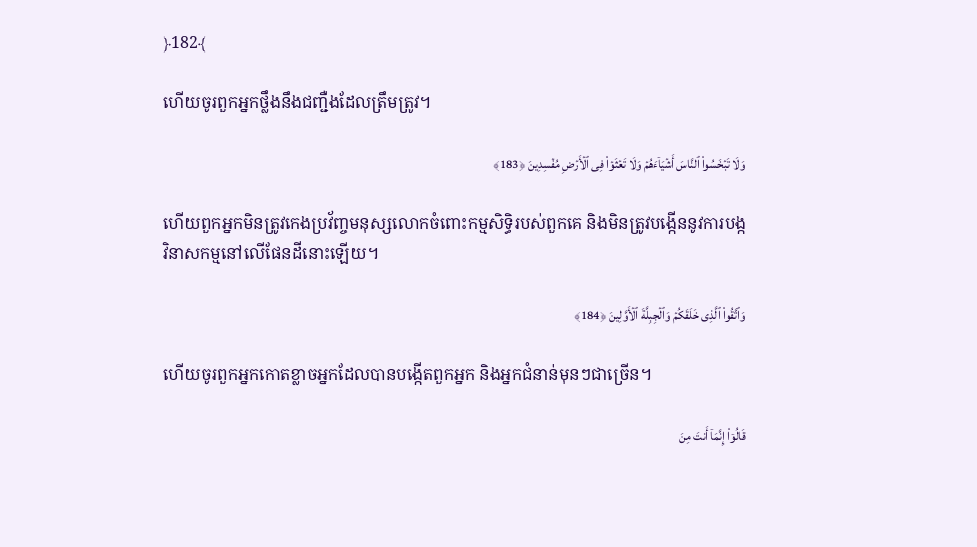﴿182﴾

ហើយចូរពួកអ្នកថ្លឹងនឹងជញ្ជឺងដែលត្រឹមត្រូវ។

وَلَا تَبۡخَسُوا۟ ٱلنَّاسَ أَشۡیَاۤءَهُمۡ وَلَا تَعۡثَوۡا۟ فِی ٱلۡأَرۡضِ مُفۡسِدِینَ ﴿183﴾

ហើយពួកអ្នកមិនត្រូវកេងប្រវ័ញ្ចមនុស្សលោកចំពោះកម្មសិទ្ធិរបស់ពួកគេ និងមិនត្រូវបង្កើននូវការបង្កវិនាសកម្មនៅលើផែនដីនោះឡើយ។

وَٱتَّقُوا۟ ٱلَّذِی خَلَقَكُمۡ وَٱلۡجِبِلَّةَ ٱلۡأَوَّلِینَ ﴿184﴾

ហើយចូរពួកអ្នកកោតខ្លាចអ្នកដែលបានបង្កើតពួកអ្នក និងអ្នកជំនាន់មុនៗជាច្រើន។

قَالُوۤا۟ إِنَّمَاۤ أَنتَ مِنَ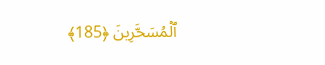ٱلۡمُسَحَّرِینَ ﴿185﴾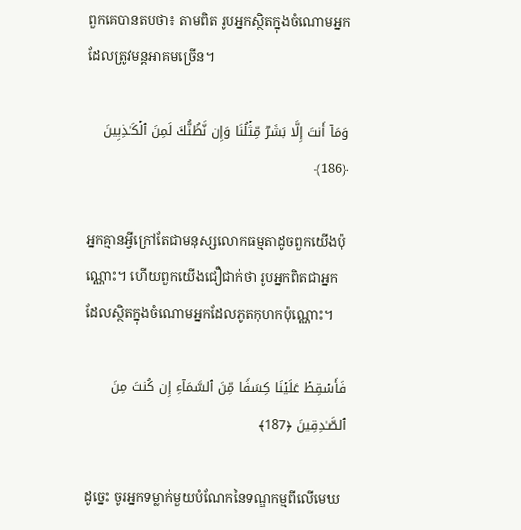ពួកគេបានតបថា៖ តាមពិត រូបអ្នកស្ថិតក្នុងចំណោមអ្នកដែលត្រូវមន្តអាគមច្រើន។

وَمَاۤ أَنتَ إِلَّا بَشَرࣱ مِّثۡلُنَا وَإِن نَّظُنُّكَ لَمِنَ ٱلۡكَـٰذِبِینَ ﴿186﴾

អ្នកគ្មានអ្វីក្រៅតែជាមនុស្សលោកធម្មតាដូចពួកយើងប៉ុណ្ណោះ។ ហើយពួកយើងជឿជាក់ថា រូបអ្នកពិតជាអ្នកដែលស្ថិតក្នុងចំណោមអ្នកដែលភូតកុហកប៉ុណ្ណោះ។

فَأَسۡقِطۡ عَلَیۡنَا كِسَفࣰا مِّنَ ٱلسَّمَاۤءِ إِن كُنتَ مِنَ ٱلصَّـٰدِقِینَ ﴿187﴾

ដូច្នេះ ចូរអ្នកទម្លាក់មួយបំណែកនៃទណ្ឌកម្មពីលើមេឃ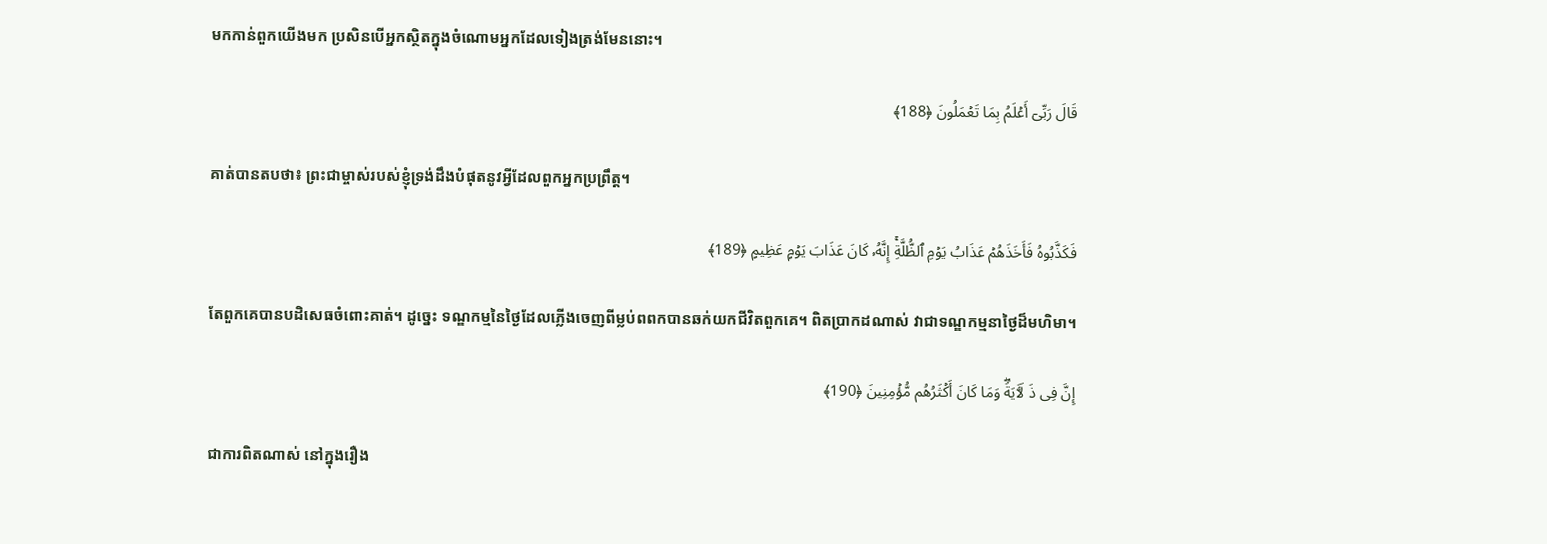មកកាន់ពួកយើងមក ប្រសិនបើអ្នកស្ថិតក្នុងចំណោមអ្នកដែលទៀងត្រង់មែននោះ។

قَالَ رَبِّیۤ أَعۡلَمُ بِمَا تَعۡمَلُونَ ﴿188﴾

គាត់បានតបថា៖ ព្រះជាម្ចាស់របស់ខ្ញុំទ្រង់ដឹងបំផុតនូវអ្វីដែលពួកអ្នកប្រព្រឹត្ត។

فَكَذَّبُوهُ فَأَخَذَهُمۡ عَذَابُ یَوۡمِ ٱلظُّلَّةِۚ إِنَّهُۥ كَانَ عَذَابَ یَوۡمٍ عَظِیمٍ ﴿189﴾

តែពួកគេបានបដិសេធចំពោះគាត់។ ដូច្នេះ ទណ្ឌកម្មនៃថ្ងៃដែលភ្លើងចេញពីម្លប់ពពកបានឆក់យកជីវិតពួកគេ។ ពិតប្រាកដណាស់ វាជាទណ្ឌកម្មនាថ្ងៃដ៏មហិមា។

إِنَّ فِی ذَ لَـَٔایَةࣰۖ وَمَا كَانَ أَكۡثَرُهُم مُّؤۡمِنِینَ ﴿190﴾

ជាការពិតណាស់ នៅក្នុងរឿង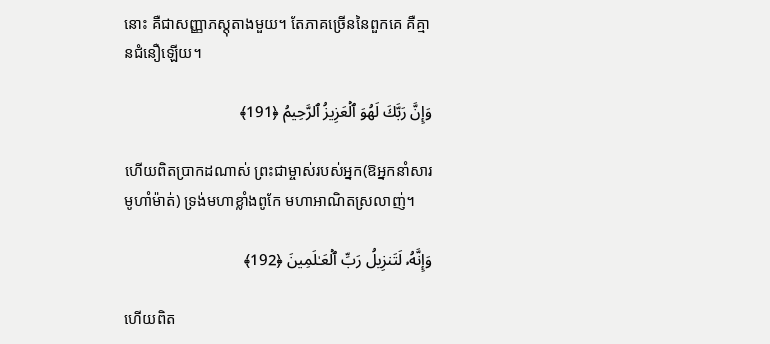នោះ គឺជាសញ្ញាភស្តុតាងមួយ។ តែភាគច្រើននៃពួកគេ គឺគ្មានជំនឿឡើយ។

وَإِنَّ رَبَّكَ لَهُوَ ٱلۡعَزِیزُ ٱلرَّحِیمُ ﴿191﴾

ហើយពិតប្រាកដណាស់ ព្រះជាម្ចាស់របស់អ្នក(ឱអ្នកនាំសារមូហាំម៉ាត់) ទ្រង់មហាខ្លាំងពូកែ មហាអាណិតស្រលាញ់។

وَإِنَّهُۥ لَتَنزِیلُ رَبِّ ٱلۡعَـٰلَمِینَ ﴿192﴾

ហើយពិត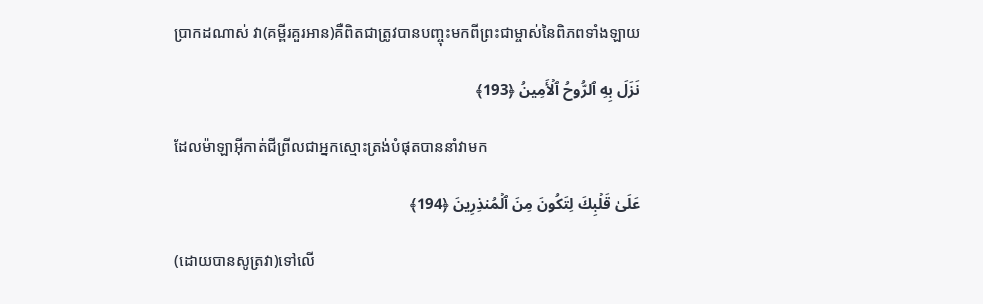ប្រាកដណាស់ វា(គម្ពីរគួរអាន)គឺពិតជាត្រូវបានបញ្ចុះមកពីព្រះជាម្ចាស់នៃពិភពទាំងឡាយ

نَزَلَ بِهِ ٱلرُّوحُ ٱلۡأَمِینُ ﴿193﴾

ដែលម៉ាឡាអ៊ីកាត់ជីព្រីលជាអ្នកស្មោះត្រង់បំផុតបាននាំវាមក

عَلَىٰ قَلۡبِكَ لِتَكُونَ مِنَ ٱلۡمُنذِرِینَ ﴿194﴾

(ដោយបានសូត្រវា)ទៅលើ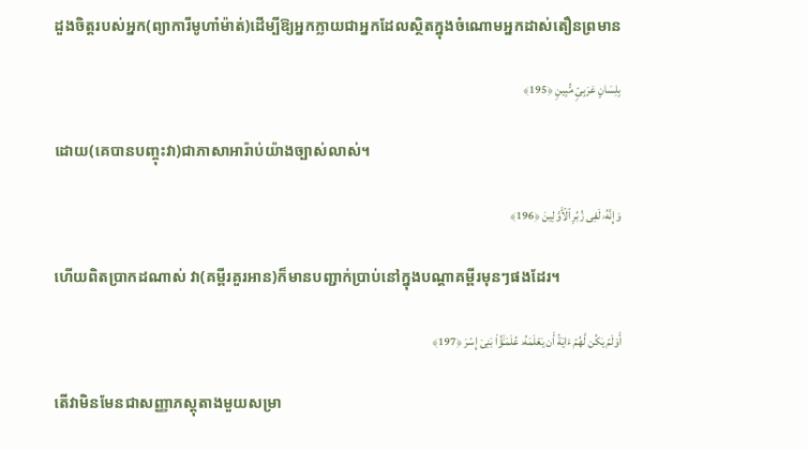ដួងចិត្តរបស់អ្នក(ព្យាការីមូហាំម៉ាត់)ដើម្បីឱ្យអ្នកក្លាយជាអ្នកដែលស្ថិតក្នុងចំណោមអ្នកដាស់តឿនព្រមាន

بِلِسَانٍ عَرَبِیࣲّ مُّبِینࣲ ﴿195﴾

ដោយ(គេបានបញ្ចុះវា)ជាភាសាអារ៉ាប់យ៉ាងច្បាស់លាស់។

وَإِنَّهُۥ لَفِی زُبُرِ ٱلۡأَوَّلِینَ ﴿196﴾

ហើយពិតប្រាកដណាស់ វា(គម្ពីរគួរអាន)ក៏មានបញ្ជាក់ប្រាប់នៅក្នុងបណ្តាគម្ពីរមុនៗផងដែរ។

أَوَلَمۡ یَكُن لَّهُمۡ ءَایَةً أَن یَعۡلَمَهُۥ عُلَمَـٰۤؤُا۟ بَنِیۤ إِسۡرَ ﴿197﴾

តើវាមិនមែនជាសញ្ញាភស្តុតាងមួយសម្រា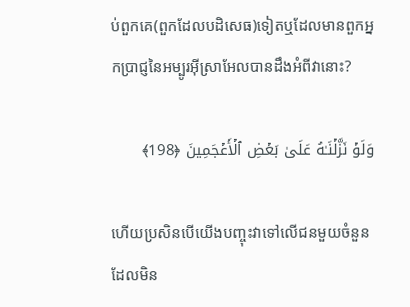ប់ពួកគេ(ពួកដែលបដិសេធ)ទៀតឬដែលមានពួកអ្នកប្រាជ្ញនៃអម្បូរអ៊ីស្រាអែលបានដឹងអំពីវានោះ?

وَلَوۡ نَزَّلۡنَـٰهُ عَلَىٰ بَعۡضِ ٱلۡأَعۡجَمِینَ ﴿198﴾

ហើយប្រសិនបើយើងបញ្ចុះវាទៅលើជនមួយចំនួនដែលមិន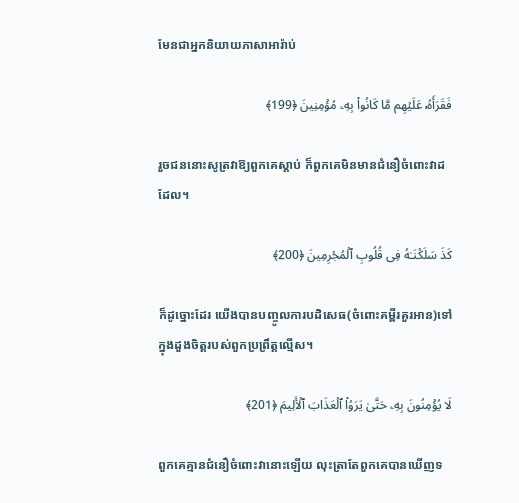មែនជាអ្នកនិយាយភាសាអារ៉ាប់

فَقَرَأَهُۥ عَلَیۡهِم مَّا كَانُوا۟ بِهِۦ مُؤۡمِنِینَ ﴿199﴾

រួចជននោះសូត្រវាឱ្យពួកគេស្តាប់ ក៏ពួកគេមិនមានជំនឿចំពោះវាដដែល។

كَذَ سَلَكۡنَـٰهُ فِی قُلُوبِ ٱلۡمُجۡرِمِینَ ﴿200﴾

ក៏ដូច្នោះដែរ យើងបានបញ្ចូលការបដិសេធ(ចំពោះគម្ពីរគួរអាន)ទៅក្នុងដួងចិត្តរបស់ពួកប្រព្រឹត្តល្មើស។

لَا یُؤۡمِنُونَ بِهِۦ حَتَّىٰ یَرَوُا۟ ٱلۡعَذَابَ ٱلۡأَلِیمَ ﴿201﴾

ពួកគេគ្មានជំនឿចំពោះវានោះឡើយ លុះត្រាតែពួកគេបានឃើញទ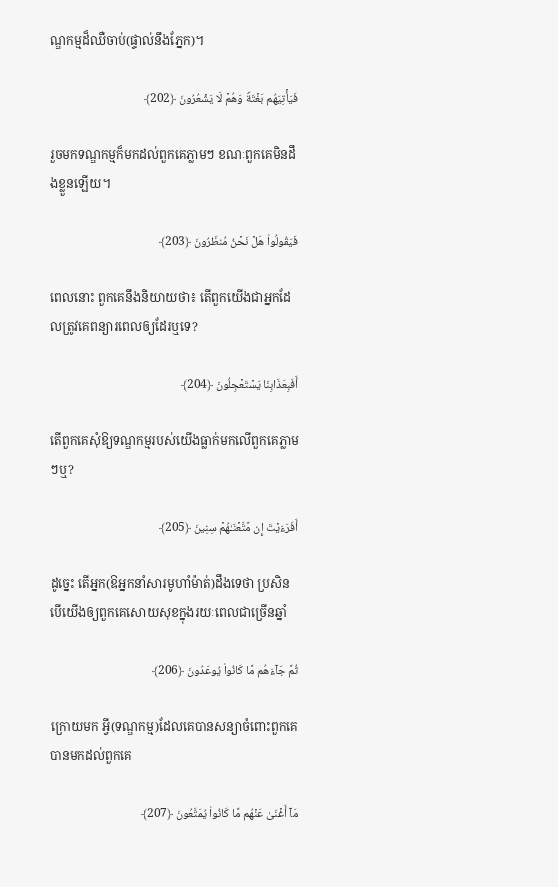ណ្ឌកម្មដ៏ឈឺចាប់(ផ្ទាល់នឹងភ្នែក)។

فَیَأۡتِیَهُم بَغۡتَةࣰ وَهُمۡ لَا یَشۡعُرُونَ ﴿202﴾

រួចមកទណ្ឌកម្មក៏មកដល់ពួកគេភ្លាមៗ ខណៈពួកគេមិនដឹងខ្លួនឡើយ។

فَیَقُولُوا۟ هَلۡ نَحۡنُ مُنظَرُونَ ﴿203﴾

ពេលនោះ ពួកគេនឹងនិយាយថា៖ តើពួកយើងជាអ្នកដែលត្រូវគេពន្យារពេលឲ្យដែរឬទេ?

أَفَبِعَذَابِنَا یَسۡتَعۡجِلُونَ ﴿204﴾

តើពួកគេសុំឱ្យទណ្ឌកម្មរបស់យើងធ្លាក់មកលើពួកគេភ្លាមៗឬ?

أَفَرَءَیۡتَ إِن مَّتَّعۡنَـٰهُمۡ سِنِینَ ﴿205﴾

ដូច្នេះ តើអ្នក(ឱអ្នកនាំសារមូហាំម៉ាត់)ដឹងទេថា ប្រសិនបើយើងឲ្យពួកគេសោយសុខក្នុងរយៈពេលជាច្រើនឆ្នាំ

ثُمَّ جَاۤءَهُم مَّا كَانُوا۟ یُوعَدُونَ ﴿206﴾

ក្រោយមក អ្វី(ទណ្ឌកម្ម)ដែលគេបានសន្យាចំពោះពួកគេបានមកដល់ពួកគេ

مَاۤ أَغۡنَىٰ عَنۡهُم مَّا كَانُوا۟ یُمَتَّعُونَ ﴿207﴾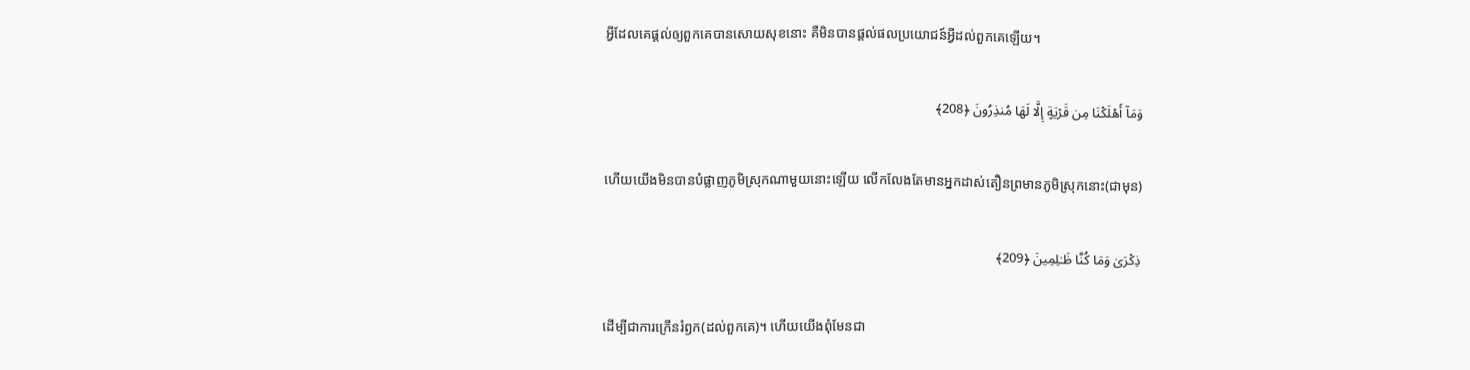អ្វីដែលគេផ្តល់ឲ្យពួកគេបានសោយសុខនោះ គឺមិនបានផ្តល់ផលប្រយោជន៍អ្វីដល់ពួកគេឡើយ។

وَمَاۤ أَهۡلَكۡنَا مِن قَرۡیَةٍ إِلَّا لَهَا مُنذِرُونَ ﴿208﴾

ហើយយើងមិនបានបំផ្លាញភូមិស្រុកណាមួយនោះឡើយ លើកលែងតែមានអ្នកដាស់តឿនព្រមានភូមិស្រុកនោះ(ជាមុន)

ذِكۡرَىٰ وَمَا كُنَّا ظَـٰلِمِینَ ﴿209﴾

ដើម្បីជាការក្រើនរំឭក(ដល់ពួកគេ)។ ហើយយើងពុំមែនជា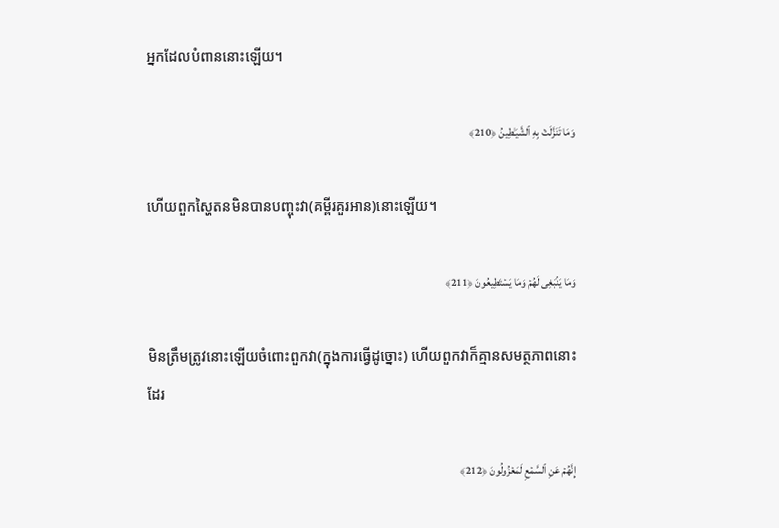អ្នកដែលបំពាននោះឡើយ។

وَمَا تَنَزَّلَتۡ بِهِ ٱلشَّیَـٰطِینُ ﴿210﴾

ហើយពួកស្ហៃតនមិនបានបញ្ចុះវា(គម្ពីរគួរអាន)នោះឡើយ។

وَمَا یَنۢبَغِی لَهُمۡ وَمَا یَسۡتَطِیعُونَ ﴿211﴾

មិនត្រឹមត្រូវនោះឡើយចំពោះពួកវា(ក្នុងការធ្វើដូច្នោះ) ហើយពួកវាក៏គ្មានសមត្ថភាពនោះដែរ

إِنَّهُمۡ عَنِ ٱلسَّمۡعِ لَمَعۡزُولُونَ ﴿212﴾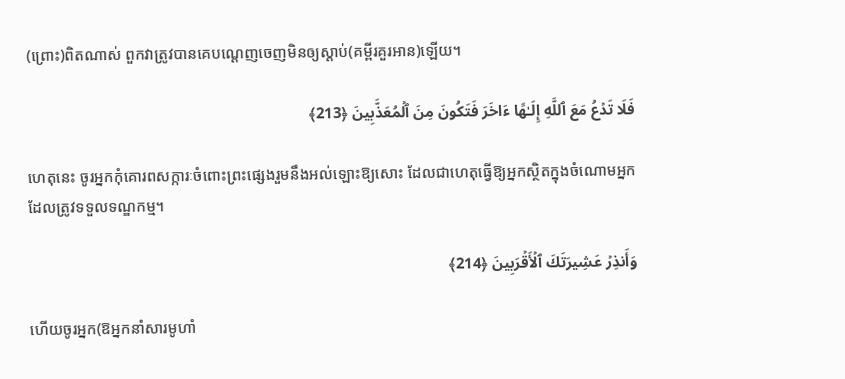(ព្រោះ)ពិតណាស់ ពួកវាត្រូវបានគេបណ្តេញចេញមិនឲ្យស្តាប់(គម្ពីរគួរអាន)ឡើយ។

فَلَا تَدۡعُ مَعَ ٱللَّهِ إِلَـٰهًا ءَاخَرَ فَتَكُونَ مِنَ ٱلۡمُعَذَّبِینَ ﴿213﴾

ហេតុនេះ ចូរអ្នកកុំគោរពសក្ការៈចំពោះព្រះផ្សេងរួមនឹងអល់ឡោះឱ្យសោះ ដែលជាហេតុធ្វើឱ្យអ្នកស្ថិតក្នុងចំណោមអ្នកដែលត្រូវទទួលទណ្ឌកម្ម។

وَأَنذِرۡ عَشِیرَتَكَ ٱلۡأَقۡرَبِینَ ﴿214﴾

ហើយចូរអ្នក(ឱអ្នកនាំសារមូហាំ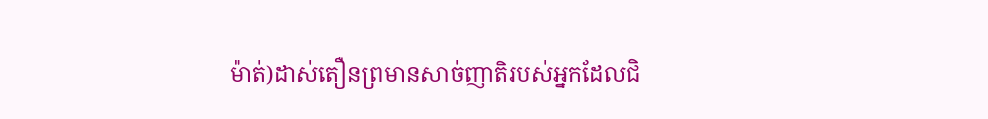ម៉ាត់)ដាស់តឿនព្រមានសាច់ញាតិរបស់អ្នកដែលជិ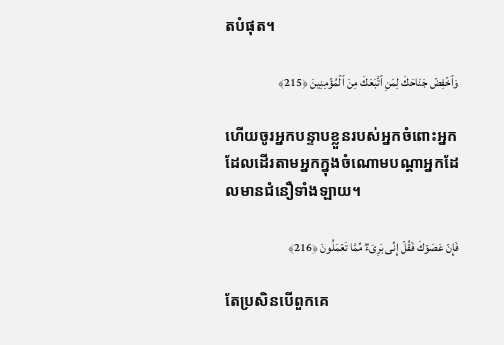តបំផុត។

وَٱخۡفِضۡ جَنَاحَكَ لِمَنِ ٱتَّبَعَكَ مِنَ ٱلۡمُؤۡمِنِینَ ﴿215﴾

ហើយចូរអ្នកបន្ទាបខ្លួនរបស់អ្នកចំពោះអ្នកដែលដើរតាមអ្នកក្នុងចំណោមបណ្តាអ្នកដែលមានជំនឿទាំងឡាយ។

فَإِنۡ عَصَوۡكَ فَقُلۡ إِنِّی بَرِیۤءࣱ مِّمَّا تَعۡمَلُونَ ﴿216﴾

តែប្រសិនបើពួកគេ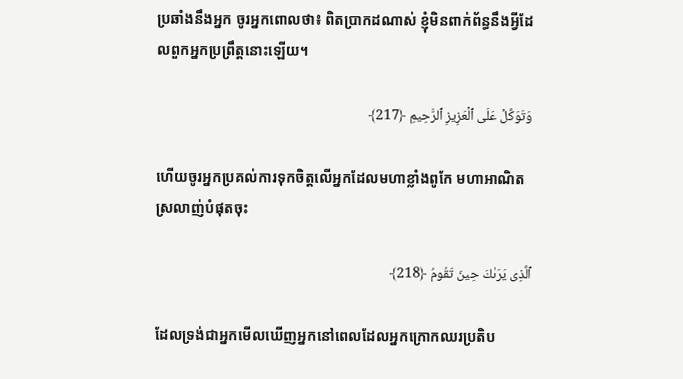ប្រឆាំងនឹងអ្នក ចូរអ្នកពោលថា៖ ពិតប្រាកដណាស់ ខ្ញុំមិនពាក់ព័ន្ធនឹងអ្វីដែលពួកអ្នកប្រព្រឹត្តនោះឡើយ។

وَتَوَكَّلۡ عَلَى ٱلۡعَزِیزِ ٱلرَّحِیمِ ﴿217﴾

ហើយចូរអ្នកប្រគល់ការទុកចិត្តលើអ្នកដែលមហាខ្លាំងពូកែ មហាអាណិតស្រលាញ់បំផុតចុះ

ٱلَّذِی یَرَىٰكَ حِینَ تَقُومُ ﴿218﴾

ដែលទ្រង់ជាអ្នកមើលឃើញអ្នកនៅពេលដែលអ្នកក្រោកឈរប្រតិប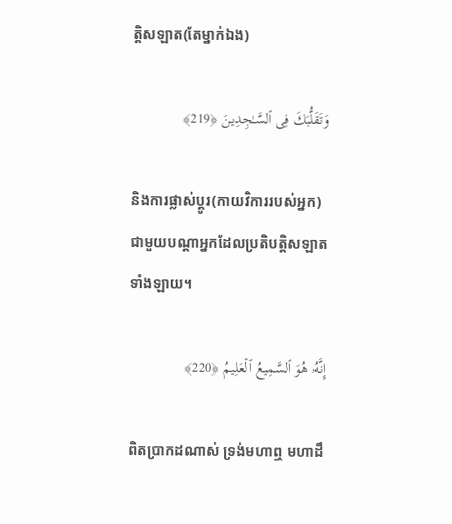ត្តិសឡាត(តែម្នាក់ឯង)

وَتَقَلُّبَكَ فِی ٱلسَّـٰجِدِینَ ﴿219﴾

និងការផ្លាស់ប្តូរ(កាយវិការរបស់អ្នក)ជាមួយបណ្តាអ្នកដែលប្រតិបត្តិសឡាតទាំងឡាយ។

إِنَّهُۥ هُوَ ٱلسَّمِیعُ ٱلۡعَلِیمُ ﴿220﴾

ពិតប្រាកដណាស់ ទ្រង់មហាឮ មហាដឹ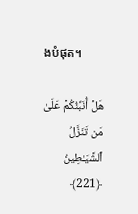ងបំផុត។

هَلۡ أُنَبِّئُكُمۡ عَلَىٰ مَن تَنَزَّلُ ٱلشَّیَـٰطِینُ ﴿221﴾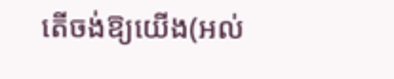តើចង់ឱ្យយើង(អល់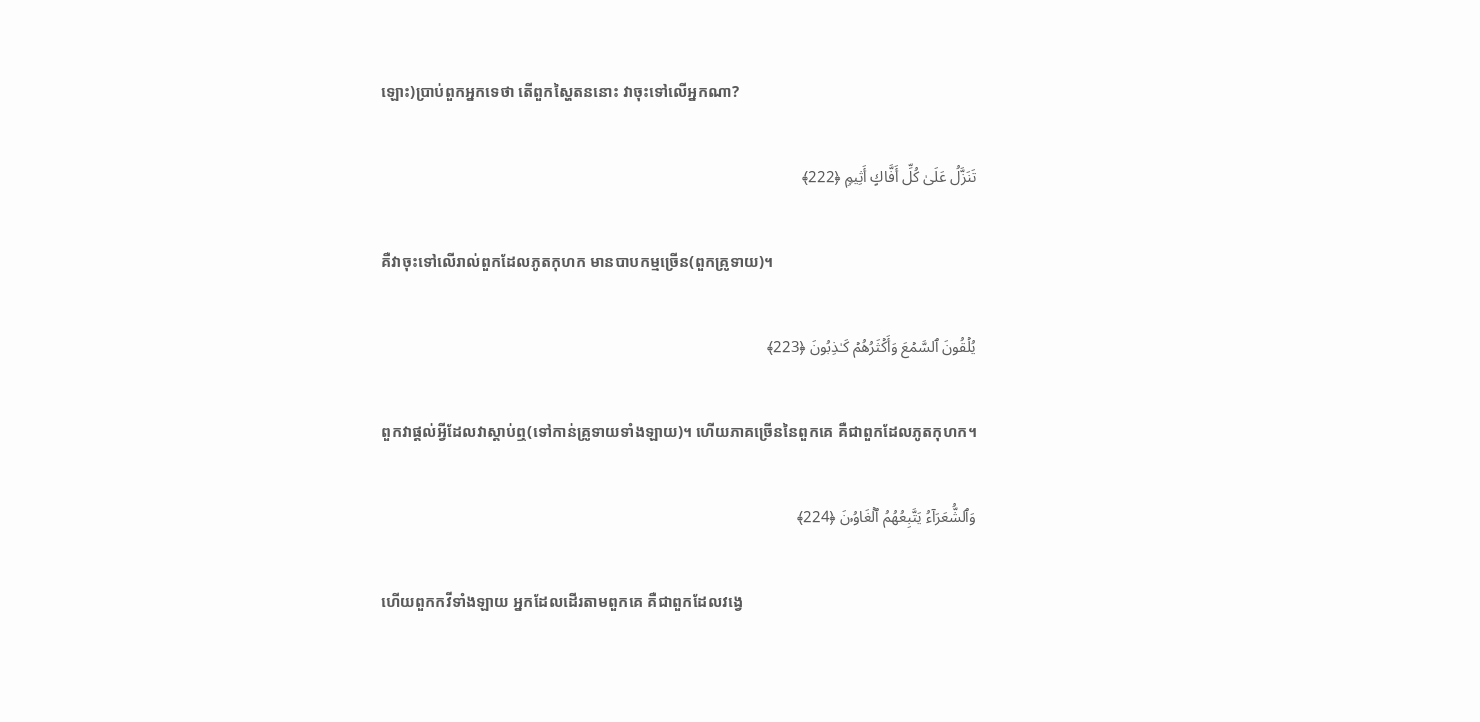ឡោះ)ប្រាប់ពួកអ្នកទេថា តើពួកស្ហៃតននោះ វាចុះទៅលើអ្នកណា?

تَنَزَّلُ عَلَىٰ كُلِّ أَفَّاكٍ أَثِیمࣲ ﴿222﴾

គឺវាចុះទៅលើរាល់ពួកដែលភូតកុហក មានបាបកម្មច្រើន(ពួកគ្រូទាយ)។

یُلۡقُونَ ٱلسَّمۡعَ وَأَكۡثَرُهُمۡ كَـٰذِبُونَ ﴿223﴾

ពួកវាផ្តល់អ្វីដែលវាស្តាប់ឮ(ទៅកាន់គ្រូទាយទាំងឡាយ)។ ហើយភាគច្រើននៃពួកគេ គឺជាពួកដែលភូតកុហក។

وَٱلشُّعَرَاۤءُ یَتَّبِعُهُمُ ٱلۡغَاوُۥنَ ﴿224﴾

ហើយពួកកវីទាំងឡាយ អ្នកដែលដើរតាមពួកគេ គឺជាពួកដែលវង្វេ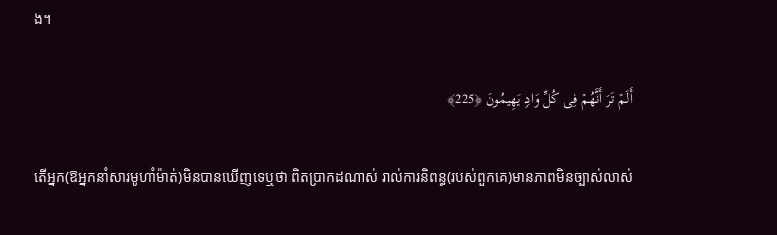ង។

أَلَمۡ تَرَ أَنَّهُمۡ فِی كُلِّ وَادࣲ یَهِیمُونَ ﴿225﴾

តើអ្នក(ឱអ្នកនាំសារមូហាំម៉ាត់)មិនបានឃើញទេឬថា ពិតប្រាកដណាស់ រាល់ការនិពន្ធ(របស់ពួកគេ)មានភាពមិនច្បាស់លាស់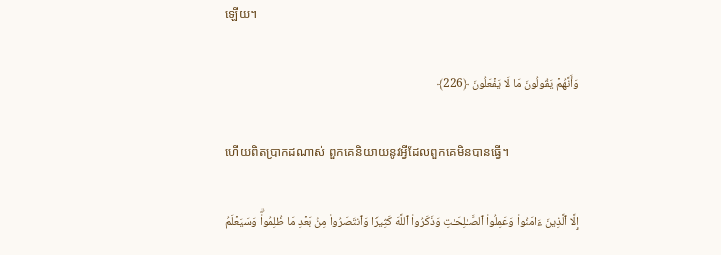ឡើយ។

وَأَنَّهُمۡ یَقُولُونَ مَا لَا یَفۡعَلُونَ ﴿226﴾

ហើយពិតប្រាកដណាស់ ពួកគេនិយាយនូវអ្វីដែលពួកគេមិនបានធ្វើ។

إِلَّا ٱلَّذِینَ ءَامَنُوا۟ وَعَمِلُوا۟ ٱلصَّـٰلِحَـٰتِ وَذَكَرُوا۟ ٱللَّهَ كَثِیرࣰا وَٱنتَصَرُوا۟ مِنۢ بَعۡدِ مَا ظُلِمُوا۟ۗ وَسَیَعۡلَمُ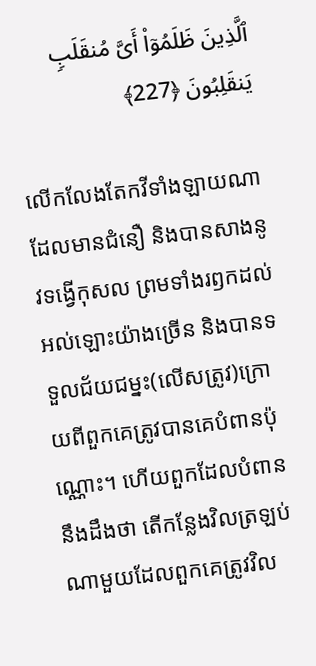ٱلَّذِینَ ظَلَمُوۤا۟ أَیَّ مُنقَلَبࣲ یَنقَلِبُونَ ﴿227﴾

លើកលែងតែកវីទាំងឡាយណាដែលមានជំនឿ និងបានសាងនូវទង្វើកុសល ព្រមទាំងរឭកដល់អល់ឡោះយ៉ាងច្រើន និងបានទទួលជ័យជម្នះ(លើសត្រូវ)ក្រោយពីពួកគេត្រូវបានគេបំពានប៉ុណ្ណោះ។ ហើយពួកដែលបំពាននឹងដឹងថា តើកន្លែងវិលត្រឡប់ណាមួយដែលពួកគេត្រូវវិល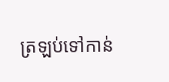ត្រឡប់ទៅកាន់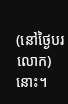(នៅថ្ងៃបរលោក)នោះ។